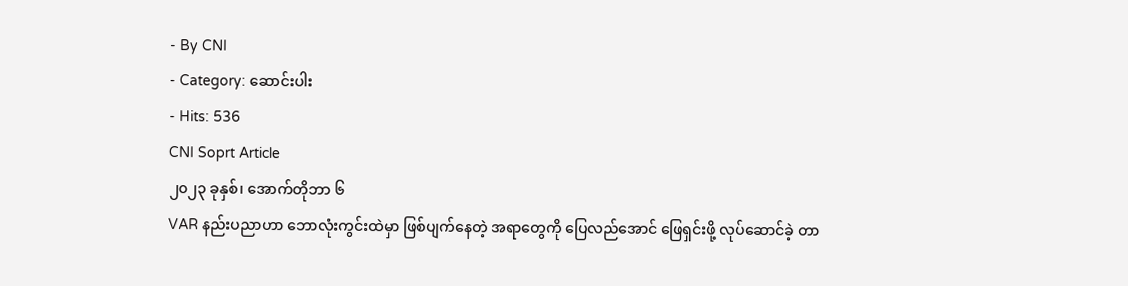- By CNI
- Category: ဆောင်းပါး
- Hits: 536
CNI Soprt Article
၂၀၂၃ ခုနှစ်၊ အောက်တိုဘာ ၆
VAR နည်းပညာဟာ ဘောလုံးကွင်းထဲမှာ ဖြစ်ပျက်နေတဲ့ အရာတွေကို ပြေလည်အောင် ဖြေရှင်းဖို့ လုပ်ဆောင်ခဲ့ တာ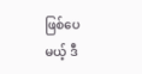ဖြစ်ပေမယ့် ဒီ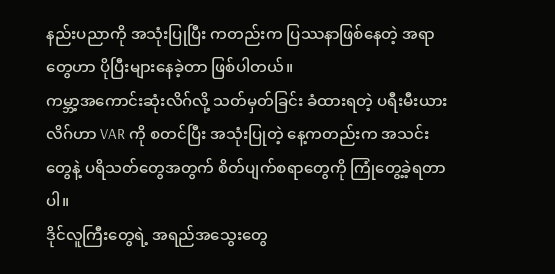နည်းပညာကို အသုံးပြုပြီး ကတည်းက ပြဿနာဖြစ်နေတဲ့ အရာတွေဟာ ပိုပြီးများနေခဲ့တာ ဖြစ်ပါတယ်။
ကမ္ဘာ့အကောင်းဆုံးလိဂ်လို့ သတ်မှတ်ခြင်း ခံထားရတဲ့ ပရီးမီးယားလိဂ်ဟာ VAR ကို စတင်ပြီး အသုံးပြုတဲ့ နေ့ကတည်းက အသင်းတွေနဲ့ ပရိသတ်တွေအတွက် စိတ်ပျက်စရာတွေကို ကြုံတွေ့ခဲ့ရတာပါ။
ဒိုင်လူကြီးတွေရဲ့ အရည်အသွေးတွေ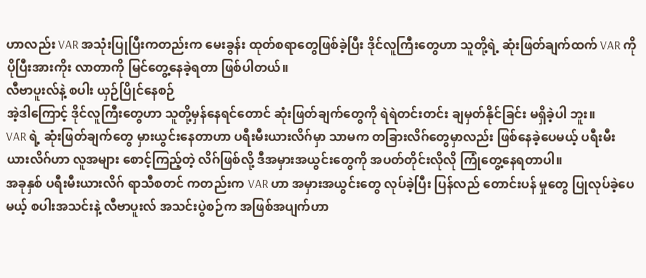ဟာလည်း VAR အသုံးပြုပြီးကတည်းက မေးခွန်း ထုတ်စရာတွေဖြစ်ခဲ့ပြီး ဒိုင်လူကြီးတွေဟာ သူတို့ရဲ့ ဆုံးဖြတ်ချက်ထက် VAR ကို ပိုပြီးအားကိုး လာတာကို မြင်တွေ့နေခဲ့ရတာ ဖြစ်ပါတယ်။
လီဗာပူးလ်နဲ့ စပါး ယှဉ်ပြိုင်နေစဉ်
အဲ့ဒါကြောင့် ဒိုင်လူကြီးတွေဟာ သူတို့မှန်နေရင်တောင် ဆုံးဖြတ်ချက်တွေကို ရဲရဲတင်းတင်း ချမှတ်နိုင်ခြင်း မရှိခဲ့ပါ ဘူး။
VAR ရဲ့ ဆုံးဖြတ်ချက်တွေ မှားယွင်းနေတာဟာ ပရီးမီးယားလိဂ်မှာ သာမက တခြားလိဂ်တွေမှာလည်း ဖြစ်နေခဲ့ပေမယ့် ပရီးမီးယားလိဂ်ဟာ လူအများ စောင့်ကြည့်တဲ့ လိဂ်ဖြစ်လို့ ဒီအမှားအယွင်းတွေကို အပတ်တိုင်းလိုလို ကြုံတွေ့နေရတာပါ။
အခုနှစ် ပရီးမီးယားလိဂ် ရာသီစတင် ကတည်းက VAR ဟာ အမှားအယွင်းတွေ လုပ်ခဲ့ပြီး ပြန်လည် တောင်းပန် မှုတွေ ပြုလုပ်ခဲ့ပေမယ့် စပါးအသင်းနဲ့ လီဗာပူးလ် အသင်းပွဲစဉ်က အဖြစ်အပျက်ဟာ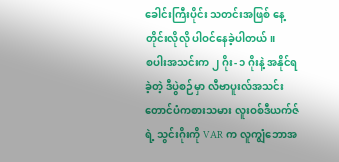ခေါင်းကြီးပိုင်း သတင်းအဖြစ် နေ့တိုင်းလိုလို ပါဝင်နေခဲ့ပါတယ်။
စပါးအသင်းက ၂ ဂိုး- ၁ ဂိုးနဲ့ အနိုင်ရခဲ့တဲ့ ဒီပွဲစဉ်မှာ လီဗာပူးလ်အသင်း တောင်ပံကစားသမား လူးဝစ်ဒီယက်ဇ်ရဲ့ သွင်းဂိုးကို VAR က လူကျွံဘောအ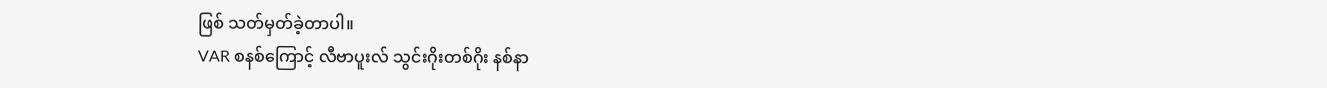ဖြစ် သတ်မှတ်ခဲ့တာပါ။
VAR စနစ်ကြောင့် လီဗာပူးလ် သွင်းဂိုးတစ်ဂိုး နစ်နာ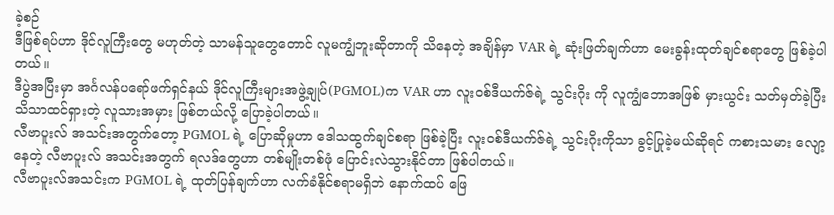ခဲ့စဉ်
ဒီဖြစ်ရပ်ဟာ ဒိုင်လူကြီးတွေ မဟုတ်တဲ့ သာမန်သူတွေတောင် လူမကျွံဘူးဆိုတာကို သိနေတဲ့ အချိန်မှာ VAR ရဲ့ ဆုံးဖြတ်ချက်ဟာ မေးခွန်းထုတ်ချင်စရာတွေ ဖြစ်ခဲ့ပါတယ်။
ဒီပွဲအပြီးမှာ အင်္ဂလန်ပရော်ဖက်ရှင်နယ် ဒိုင်လူကြီးများအဖွဲ့ချုပ်(PGMOL)က VAR ဟာ လူးဝစ်ဒီယက်ဇ်ရဲ့ သွင်းဂိုး ကို လူကျွံဘောအဖြစ် မှားယွင်း သတ်မှတ်ခဲ့ပြီး သိသာထင်ရှားတဲ့ လူသားအမှား ဖြစ်တယ်လို့ ပြောခဲ့ပါတယ်။
လီဗာပူးလ် အသင်းအတွက်တော့ PGMOL ရဲ့ ပြောဆိုမှုဟာ ဒေါသထွက်ချင်စရာ ဖြစ်ခဲ့ပြီး လူးဝစ်ဒီယက်ဇ်ရဲ့ သွင်းဂိုးကိုသာ ခွင့်ပြုခဲ့မယ်ဆိုရင် ကစားသမား လျော့နေတဲ့ လီဗာပူးလ် အသင်းအတွက် ရလဒ်တွေဟာ တစ်မျိုးတစ်ဖုံ ပြောင်းလဲသွားနိုင်တာ ဖြစ်ပါတယ်။
လီဗာပူးလ်အသင်းက PGMOL ရဲ့ ထုတ်ပြန်ချက်ဟာ လက်ခံနိုင်စရာမရှိဘဲ နောက်ထပ် ဖြေ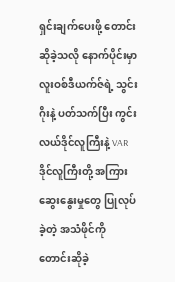ရှင်းချက်ပေးဖို့ တောင်းဆိုခဲ့သလို နောက်ပိုင်းမှာ လူးဝစ်ဒီယက်ဇ်ရဲ့ သွင်းဂိုးနဲ့ ပတ်သက်ပြီး ကွင်းလယ်ဒိုင်လူကြီးနဲ့ VAR ဒိုင်လူကြီးတို့ အကြား ဆွေးနွေးမှုတွေ ပြုလုပ်ခဲ့တဲ့ အသံဖိုင်ကို တောင်းဆိုခဲ့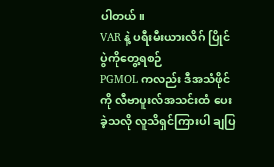ပါတယ်။
VAR နဲ့ ပရီးမီးယားလိဂ် ပြိုင်ပွဲကိုတွေ့ရစဉ်
PGMOL ကလည်း ဒီအသံဖိုင်ကို လီဗာပူးလ်အသင်းထံ ပေးခဲ့သလို လူသိရှင်ကြားပါ ချပြ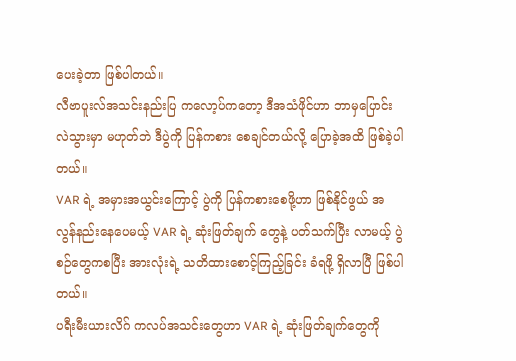ပေးခဲ့တာ ဖြစ်ပါတယ်။
လီဗာပူးလ်အသင်းနည်းပြ ကလော့ပ်ကတော့ ဒီအသံဖိုင်ဟာ ဘာမှပြောင်းလဲသွားမှာ မဟုတ်ဘဲ ဒီပွဲကို ပြန်ကစား စေချင်တယ်လို့ ပြောခဲ့အထိ ဖြစ်ခဲ့ပါတယ်။
VAR ရဲ့ အမှားအယွင်းကြောင့် ပွဲကို ပြန်ကစားစေဖို့ဟာ ဖြစ်နိုင်ဖွယ် အလွန်နည်းနေပေမယ့် VAR ရဲ့ ဆုံးဖြတ်ချက် တွေနဲ့ ပတ်သက်ပြီး လာမယ့် ပွဲစဉ်တွေကစပြီး အားလုံးရဲ့ သတိထားစောင့်ကြည့်ခြင်း ခံရဖို့ ရှိလာပြီ ဖြစ်ပါတယ်။
ပရီးမီးယားလိဂ် ကလပ်အသင်းတွေဟာ VAR ရဲ့ ဆုံးဖြတ်ချက်တွေကို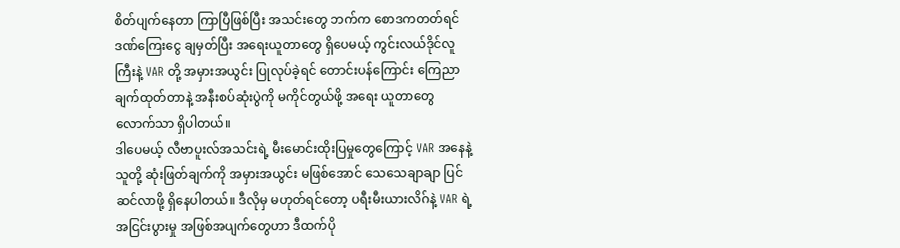စိတ်ပျက်နေတာ ကြာပြီဖြစ်ပြီး အသင်းတွေ ဘက်က စောဒကတတ်ရင် ဒဏ်ကြေးငွေ ချမှတ်ပြီး အရေးယူတာတွေ ရှိပေမယ့် ကွင်းလယ်ဒိုင်လူကြီးနဲ့ VAR တို့ အမှားအယွင်း ပြုလုပ်ခဲ့ရင် တောင်းပန်ကြောင်း ကြေညာချက်ထုတ်တာနဲ့ အနီးစပ်ဆုံးပွဲကို မကိုင်တွယ်ဖို့ အရေး ယူတာတွေ လောက်သာ ရှိပါတယ်။
ဒါပေမယ့် လီဗာပူးလ်အသင်းရဲ့ မီးမောင်းထိုးပြမှုတွေကြောင့် VAR အနေနဲ့ သူတို့ ဆုံးဖြတ်ချက်ကို အမှားအယွင်း မဖြစ်အောင် သေသေချာချာ ပြင်ဆင်လာဖို့ ရှိနေပါတယ်။ ဒီလိုမှ မဟုတ်ရင်တော့ ပရီးမီးယားလိဂ်နဲ့ VAR ရဲ့ အငြင်းပွားမှု အဖြစ်အပျက်တွေဟာ ဒီထက်ပို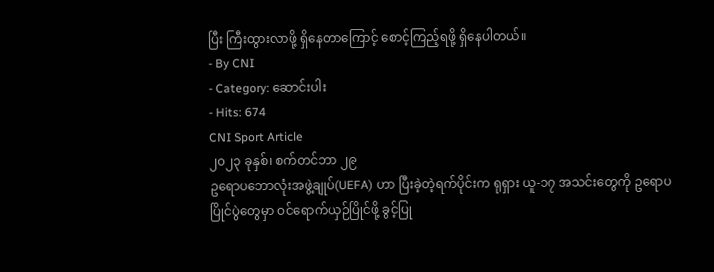ပြီး ကြီးထွားလာဖို့ ရှိနေတာကြောင့် စောင့်ကြည့်ရဖို့ ရှိနေပါတယ်။
- By CNI
- Category: ဆောင်းပါး
- Hits: 674
CNI Sport Article
၂၀၂၃ ခုနှစ်၊ စက်တင်ဘာ ၂၉
ဥရောပဘောလုံးအဖွဲ့ချုပ်(UEFA) ဟာ ပြီးခဲ့တဲ့ရက်ပိုင်းက ရုရှား ယူ-၁၇ အသင်းတွေကို ဥရောပပြိုင်ပွဲတွေမှာ ဝင်ရောက်ယှဉ်ပြိုင်ဖို့ ခွင့်ပြု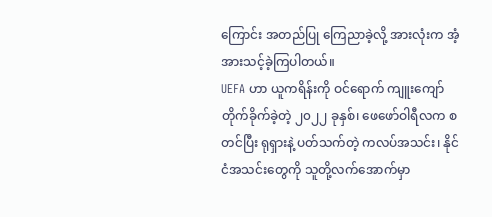ကြောင်း အတည်ပြု ကြေညာခဲ့လို့ အားလုံးက အံ့အားသင့်ခဲ့ကြပါတယ်။
UEFA ဟာ ယူကရိန်းကို ဝင်ရောက် ကျူးကျော်တိုက်ခိုက်ခဲ့တဲ့ ၂၀၂၂ ခုနှစ်၊ ဖေဖော်ဝါရီလက စတင်ပြီး ရုရှားနဲ့ ပတ်သက်တဲ့ ကလပ်အသင်း၊ နိုင်ငံအသင်းတွေကို သူတို့လက်အောက်မှာ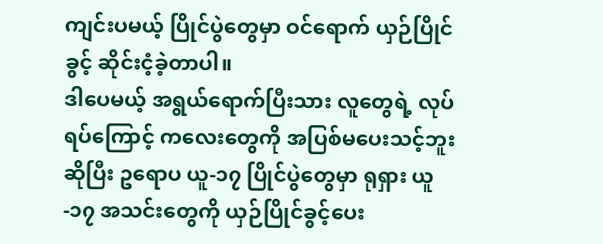ကျင်းပမယ့် ပြိုင်ပွဲတွေမှာ ဝင်ရောက် ယှဉ်ပြိုင်ခွင့် ဆိုင်းငံ့ခဲ့တာပါ။
ဒါပေမယ့် အရွယ်ရောက်ပြီးသား လူတွေရဲ့ လုပ်ရပ်ကြောင့် ကလေးတွေကို အပြစ်မပေးသင့်ဘူးဆိုပြီး ဥရောပ ယူ-၁၇ ပြိုင်ပွဲတွေမှာ ရုရှား ယူ-၁၇ အသင်းတွေကို ယှဉ်ပြိုင်ခွင့်ပေး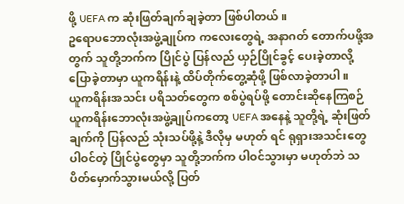ဖို့ UEFA က ဆုံးဖြတ်ချက်ချခဲ့တာ ဖြစ်ပါတယ်။
ဥရောပဘောလုံးအဖွဲ့ချုပ်က ကလေးတွေရဲ့ အနာဂတ် တောက်ပဖို့အတွက် သူတို့ဘက်က ပြိုင်ပွဲ ပြန်လည် ယှဉ်ပြိုင်ခွင့် ပေးခဲ့တာလို့ ပြောခဲ့တာမှာ ယူကရိန်းနဲ့ ထိပ်တိုက်တွေ့ဆုံဖို့ ဖြစ်လာခဲ့တာပါ။
ယူကရိန်းအသင်း ပရိသတ်တွေက စစ်ပွဲရပ်ဖို့ တောင်းဆိုနေကြစဉ်
ယူကရိန်းဘောလုံးအဖွဲ့ချုပ်ကတော့ UEFA အနေနဲ့ သူတို့ရဲ့ ဆုံးဖြတ်ချက်ကို ပြန်လည် သုံးသပ်ဖို့နဲ့ ဒီလိုမှ မဟုတ် ရင် ရုရှားအသင်းတွေ ပါဝင်တဲ့ ပြိုင်ပွဲတွေမှာ သူတို့ဘက်က ပါဝင်သွားမှာ မဟုတ်ဘဲ သပိတ်မှောက်သွားမယ်လို့ ပြတ်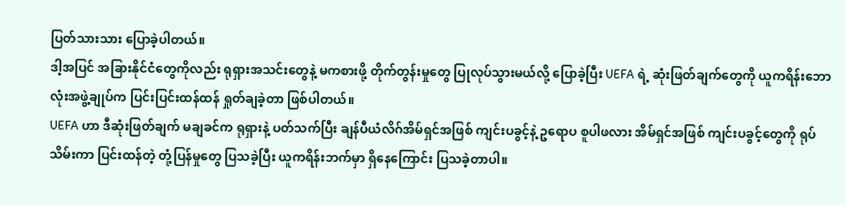ပြတ်သားသား ပြောခဲ့ပါတယ်။
ဒါ့အပြင် အခြားနိုင်ငံတွေကိုလည်း ရုရှားအသင်းတွေနဲ့ မကစားဖို့ တိုက်တွန်းမှုတွေ ပြုလုပ်သွားမယ်လို့ ပြောခဲ့ပြီး UEFA ရဲ့ ဆုံးဖြတ်ချက်တွေကို ယူကရိန်းဘောလုံးအဖွဲ့ချုပ်က ပြင်းပြင်းထန်ထန် ရှုတ်ချခဲ့တာ ဖြစ်ပါတယ်။
UEFA ဟာ ဒီဆုံးဖြတ်ချက် မချခင်က ရုရှားနဲ့ ပတ်သက်ပြီး ချန်ပီယံလိဂ်အိမ်ရှင်အဖြစ် ကျင်းပခွင့်နဲ့ ဥရောပ စူပါဖလား အိမ်ရှင်အဖြစ် ကျင်းပခွင့်တွေကို ရုပ်သိမ်းကာ ပြင်းထန်တဲ့ တုံ့ပြန်မှုတွေ ပြသခဲ့ပြီး ယူကရိန်းဘက်မှာ ရှိနေကြောင်း ပြသခဲ့တာပါ။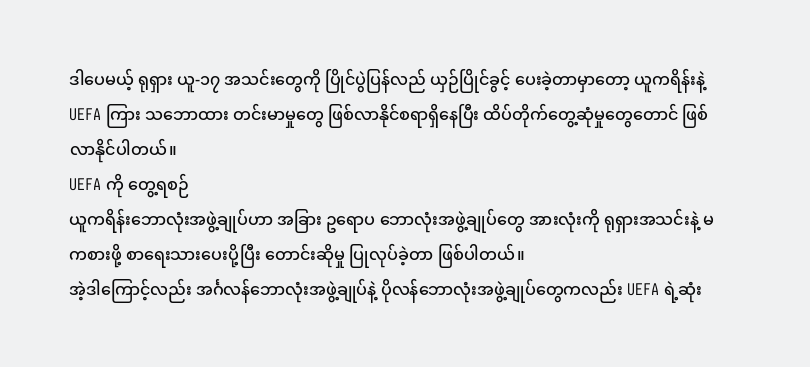ဒါပေမယ့် ရုရှား ယူ-၁၇ အသင်းတွေကို ပြိုင်ပွဲပြန်လည် ယှဉ်ပြိုင်ခွင့် ပေးခဲ့တာမှာတော့ ယူကရိန်းနဲ့ UEFA ကြား သဘောထား တင်းမာမှုတွေ ဖြစ်လာနိုင်စရာရှိနေပြီး ထိပ်တိုက်တွေ့ဆုံမှုတွေတောင် ဖြစ်လာနိုင်ပါတယ်။
UEFA ကို တွေ့ရစဉ်
ယူကရိန်းဘောလုံးအဖွဲ့ချုပ်ဟာ အခြား ဥရောပ ဘောလုံးအဖွဲ့ချုပ်တွေ အားလုံးကို ရုရှားအသင်းနဲ့ မကစားဖို့ စာရေးသားပေးပို့ပြီး တောင်းဆိုမှု ပြုလုပ်ခဲ့တာ ဖြစ်ပါတယ်။
အဲ့ဒါကြောင့်လည်း အင်္ဂလန်ဘောလုံးအဖွဲ့ချုပ်နဲ့ ပိုလန်ဘောလုံးအဖွဲ့ချုပ်တွေကလည်း UEFA ရဲ့ဆုံး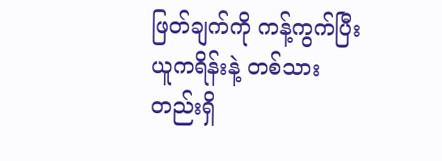ဖြတ်ချက်ကို ကန့်ကွက်ပြီး ယူကရိန်းနဲ့ တစ်သားတည်းရှိ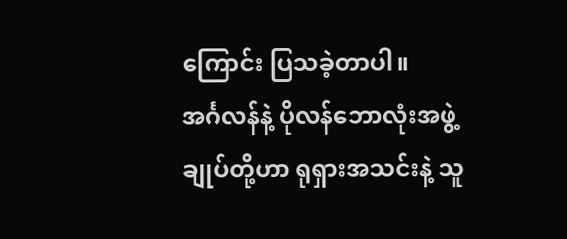ကြောင်း ပြသခဲ့တာပါ။
အင်္ဂလန်နဲ့ ပိုလန်ဘောလုံးအဖွဲ့ချုပ်တို့ဟာ ရုရှားအသင်းနဲ့ သူ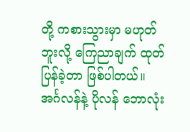တို့ ကစားသွားမှာ မဟုတ်ဘူးလို့ ကြေညာချက် ထုတ်ပြန်ခဲ့တာ ဖြစ်ပါတယ်။
အင်္ဂလန်နဲ့ ပိုလန် ဘောလုံး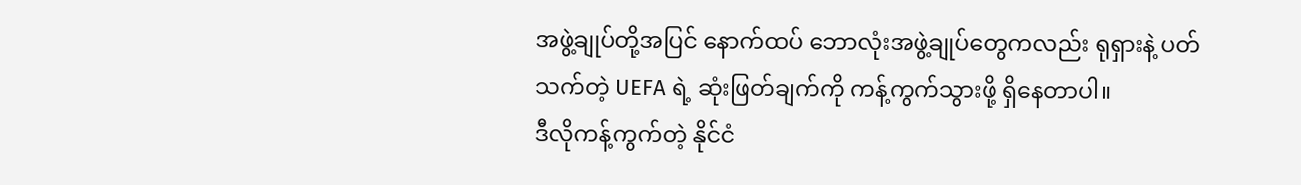အဖွဲ့ချုပ်တို့အပြင် နောက်ထပ် ဘောလုံးအဖွဲ့ချုပ်တွေကလည်း ရုရှားနဲ့ ပတ်သက်တဲ့ UEFA ရဲ့ ဆုံးဖြတ်ချက်ကို ကန့်ကွက်သွားဖို့ ရှိနေတာပါ။
ဒီလိုကန့်ကွက်တဲ့ နိုင်ငံ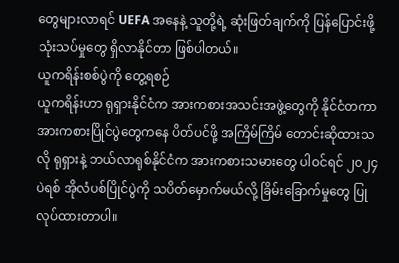တွေများလာရင် UEFA အနေနဲ့ သူတို့ရဲ့ ဆုံးဖြတ်ချက်ကို ပြန်ပြောင်းဖို့ သုံးသပ်မှုတွေ ရှိလာနိုင်တာ ဖြစ်ပါတယ်။
ယူကရိန်းစစ်ပွဲကို တွေ့ရစဉ်
ယူကရိန်းဟာ ရုရှားနိုင်ငံက အားကစားအသင်းအဖွဲ့တွေကို နိုင်ငံတကာ အားကစားပြိုင်ပွဲတွေကနေ ပိတ်ပင်ဖို့ အကြိမ်ကြိမ် တောင်းဆိုထားသလို ရုရှားနဲ့ ဘယ်လာရုစ်နိုင်ငံက အားကစားသမားတွေ ပါဝင်ရင် ၂၀၂၄ ပဲရစ် အိုလံပစ်ပြိုင်ပွဲကို သပိတ်မှောက်မယ်လို့ ခြိမ်းခြောက်မှုတွေ ပြုလုပ်ထားတာပါ။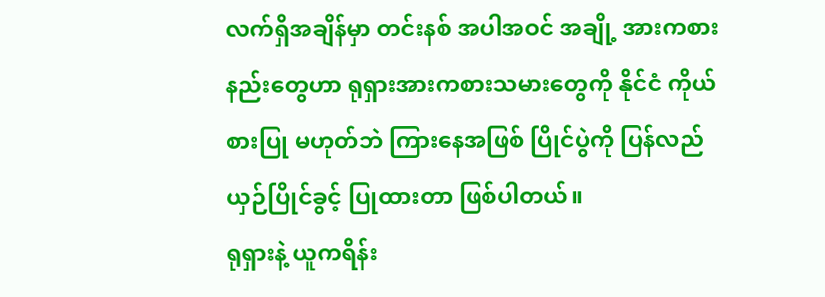လက်ရှိအချိန်မှာ တင်းနစ် အပါအဝင် အချို့ အားကစားနည်းတွေဟာ ရုရှားအားကစားသမားတွေကို နိုင်ငံ ကိုယ်စားပြု မဟုတ်ဘဲ ကြားနေအဖြစ် ပြိုင်ပွဲကို ပြန်လည်ယှဉ်ပြိုင်ခွင့် ပြုထားတာ ဖြစ်ပါတယ်။
ရုရှားနဲ့ ယူကရိန်း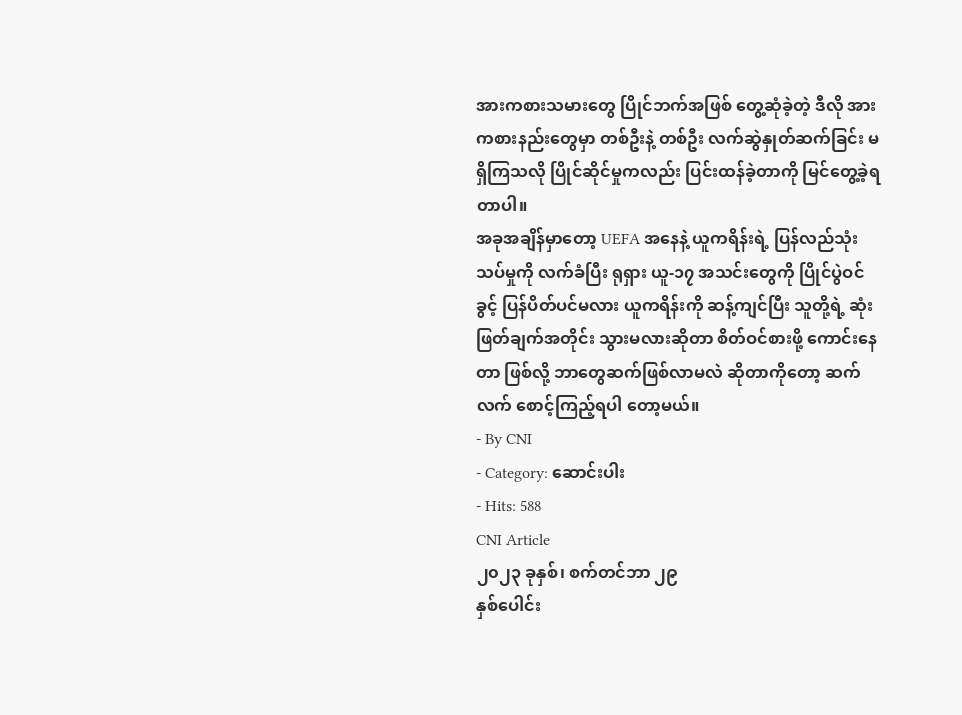အားကစားသမားတွေ ပြိုင်ဘက်အဖြစ် တွေ့ဆုံခဲ့တဲ့ ဒီလို အားကစားနည်းတွေမှာ တစ်ဦးနဲ့ တစ်ဦး လက်ဆွဲနှုတ်ဆက်ခြင်း မရှိကြသလို ပြိုင်ဆိုင်မှုကလည်း ပြင်းထန်ခဲ့တာကို မြင်တွေ့ခဲ့ရတာပါ။
အခုအချိန်မှာတော့ UEFA အနေနဲ့ ယူကရိန်းရဲ့ ပြန်လည်သုံးသပ်မှုကို လက်ခံပြီး ရုရှား ယူ-၁၇ အသင်းတွေကို ပြိုင်ပွဲဝင်ခွင့် ပြန်ပိတ်ပင်မလား ယူကရိန်းကို ဆန့်ကျင်ပြီး သူတို့ရဲ့ ဆုံးဖြတ်ချက်အတိုင်း သွားမလားဆိုတာ စိတ်ဝင်စားဖို့ ကောင်းနေတာ ဖြစ်လို့ ဘာတွေဆက်ဖြစ်လာမလဲ ဆိုတာကိုတော့ ဆက်လက် စောင့်ကြည့်ရပါ တော့မယ်။
- By CNI
- Category: ဆောင်းပါး
- Hits: 588
CNI Article
၂၀၂၃ ခုနှစ်၊ စက်တင်ဘာ ၂၉
နှစ်ပေါင်း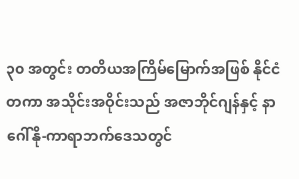၃၀ အတွင်း တတိယအကြိမ်မြောက်အဖြစ် နိုင်ငံတကာ အသိုင်းအဝိုင်းသည် အဇာဘိုင်ဂျန်နှင့် နာဂေါ်နို-ကာရာဘက်ဒေသတွင်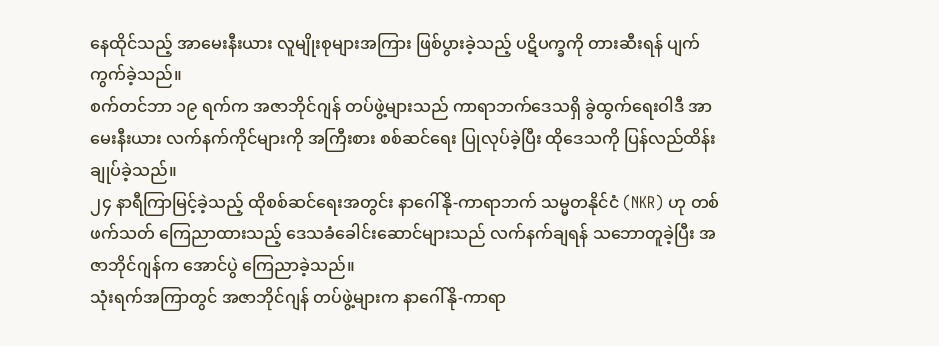နေထိုင်သည့် အာမေးနီးယား လူမျိုးစုများအကြား ဖြစ်ပွားခဲ့သည့် ပဋိပက္ခကို တားဆီးရန် ပျက်ကွက်ခဲ့သည်။
စက်တင်ဘာ ၁၉ ရက်က အဇာဘိုင်ဂျန် တပ်ဖွဲ့များသည် ကာရာဘက်ဒေသရှိ ခွဲထွက်ရေးဝါဒီ အာမေးနီးယား လက်နက်ကိုင်များကို အကြီးစား စစ်ဆင်ရေး ပြုလုပ်ခဲ့ပြီး ထိုဒေသကို ပြန်လည်ထိန်းချုပ်ခဲ့သည်။
၂၄ နာရီကြာမြင့်ခဲ့သည့် ထိုစစ်ဆင်ရေးအတွင်း နာဂေါ်နို-ကာရာဘက် သမ္မတနိုင်ငံ (NKR) ဟု တစ်ဖက်သတ် ကြေညာထားသည့် ဒေသခံခေါင်းဆောင်များသည် လက်နက်ချရန် သဘောတူခဲ့ပြီး အဇာဘိုင်ဂျန်က အောင်ပွဲ ကြေညာခဲ့သည်။
သုံးရက်အကြာတွင် အဇာဘိုင်ဂျန် တပ်ဖွဲ့များက နာဂေါ်နို-ကာရာ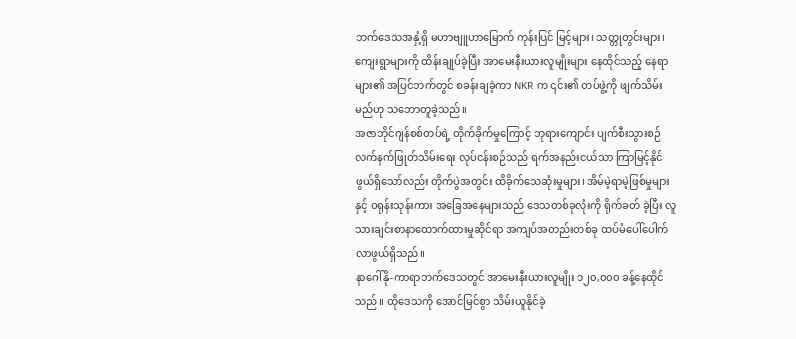ဘက်ဒေသအနှံ့ရှိ မဟာဗျူဟာမြောက် ကုန်းပြင် မြင့်များ၊ သတ္တုတွင်းများ၊ ကျေးရွာများကို ထိန်းချုပ်ခဲ့ပြီး အာမေးနီးယားလူမျိုးများ နေထိုင်သည့် နေရာများ၏ အပြင်ဘက်တွင် စခန်းချခဲ့ကာ NKR က ၎င်း၏ တပ်ဖွဲ့ကို ဖျက်သိမ်းမည်ဟု သဘောတူခဲ့သည်။
အဇာဘိုင်ဂျန်စစ်တပ်ရဲ့ တိုက်ခိုက်မှုကြောင့် ဘုရားကျောင်း ပျက်စီးသွားစဉ်
လက်နက်ဖြုတ်သိမ်းရေး လုပ်ငန်းစဉ်သည် ရက်အနည်းငယ်သာ ကြာမြင့်နိုင်ဖွယ်ရှိသော်လည်း တိုက်ပွဲအတွင်း ထိခိုက်သေဆုံးမှုများ၊ အိမ်မဲ့ရာမဲ့ဖြစ်မှုများနှင့် ဝရုန်းသုန်းကား အခြေအနေများသည် ဒေသတစ်ခုလုံးကို ရိုက်ခတ် ခဲ့ပြီး လူသားချင်းစာနာထောက်ထားမှုဆိုင်ရာ အကျပ်အတည်းတစ်ခု ထပ်မံပေါ်ပေါက်လာဖွယ်ရှိသည်။
နာဂေါ်နို-ကာရာဘက်ဒေသတွင် အာမေးနီးယားလူမျိုး ၁၂၀,၀၀၀ ခန့်နေထိုင်သည်။ ထိုဒေသကို အောင်မြင်စွာ သိမ်းယူနိုင်ခဲ့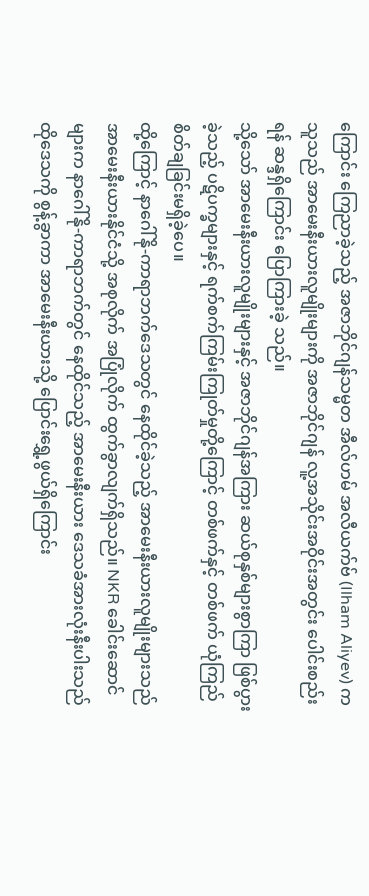ကြောင်း ကြေညာခဲ့သည့် အဇာဘိုင်ဂျန်သမ္မတ အီလ်ဟမ် အလီယက်ဗ် (Ilham Aliyev) က သူသည် အာမေးနီးယားလူမျိုးများကို အဇာဘိုင်ဂျန် လူ့အသိုင်းအဝိုင်းအတွင်း ပေါင်းစည်းရန် ဆန္ဒရှိကြောင်း ပြောကြားခဲ့ သည်။
သို့သော် အာမေးနီးယားလူမျိုးများနှင့် အဇာဘိုင်ဂျန်အကြား ဆယ်စုနှစ်များစွာကြာ ဖြစ်ပွားခဲ့သည့် ပဋိပက္ခများနှင့် ရက်စက်ကြမ်းကြုတ်မှုတို့ကြောင့် တစ်ဖက်နှင့် တစ်ဖက် ယုံကြည်စိတ်ချခြင်းမရှိခဲ့ပေ။
ထို့ကြောင့် နာဂေါ်နို-ကာရာဘက်ဒေသတွင် နေထိုင်ခဲ့သည့် အာမေးနီးယားလူမျိုးများသည် အာမေးနီးယားနိုင်ငံသို့ အစုလိုက် အပြုံလိုက် ထွက်ခွာလျက်ရှိသည်။ NKR ခေါင်းဆောင်များက နာဂေါ်နို-ကာရာဘက်တွင် နေထိုင်သည့် အာမေးနီးယား ဒေသခံအားလုံးနီးပါးသည် ထိုဒေသကို စွန့်ခွာကာ အာမေးနီးယားသို့ ပြောင်းရွှေ့ဖွယ်ရှိကြောင်း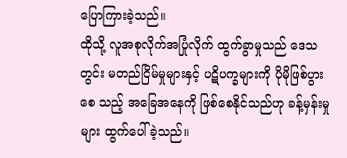ပြောကြားခဲ့သည်။
ထိုသို့ လူအစုလိုက်အပြုံလိုက် ထွက်ခွာမှုသည် ဒေသတွင်း မတည်ငြိမ်မှုများနှင့် ပဋိပက္ခများကို ပိုမိုဖြစ်ပွားစေ သည့် အခြေအနေကို ဖြစ်စေနိုင်သည်ဟု ခန့်မှန်းမှုများ ထွက်ပေါ်ခဲ့သည်။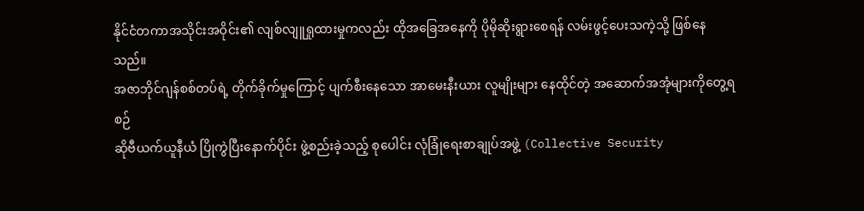နိုင်ငံတကာအသိုင်းအဝိုင်း၏ လျစ်လျူရှုထားမှုကလည်း ထိုအခြေအနေကို ပိုမိုဆိုးရွားစေရန် လမ်းဖွင့်ပေးသကဲ့သို့ ဖြစ်နေသည်။
အဇာဘိုင်ဂျန်စစ်တပ်ရဲ့ တိုက်ခိုက်မှုကြောင့် ပျက်စီးနေသော အာမေးနီးယား လူမျိုးများ နေထိုင်တဲ့ အဆောက်အအုံများကိုတွေ့ရစဉ်
ဆိုဗီယက်ယူနီယံ ပြိုကွဲပြီးနောက်ပိုင်း ဖွဲ့စည်းခဲ့သည့် စုပေါင်း လုံခြုံရေးစာချုပ်အဖွဲ့ (Collective Security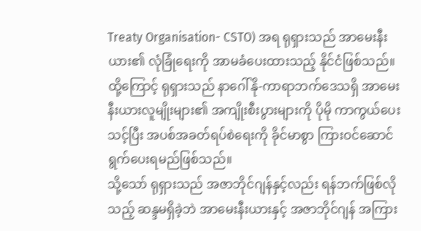Treaty Organisation- CSTO) အရ ရုရှားသည် အာမေးနီးယား၏ လုံခြုံရေးကို အာမခံပေးထားသည့် နိုင်ငံဖြစ်သည်။
ထို့ကြောင့် ရုရှားသည် နာဂေါ်နို-ကာရာဘက်ဒေသရှိ အာမေးနီးယားလူမျိုးများ၏ အကျိုးစီးပွားများကို ပိုမို ကာကွယ်ပေးသင့်ပြီး အပစ်အခတ်ရပ်စဲရေးကို ခိုင်မာစွာ ကြားဝင်ဆောင်ရွက်ပေးရမည်ဖြစ်သည်။
သို့သော် ရုရှားသည် အဇာဘိုင်ဂျန်နှင့်လည်း ရန်ဘက်ဖြစ်လိုသည့် ဆန္ဒမရှိခဲ့ဘဲ အာမေးနီးယားနှင့် အဇာဘိုင်ဂျန် အကြား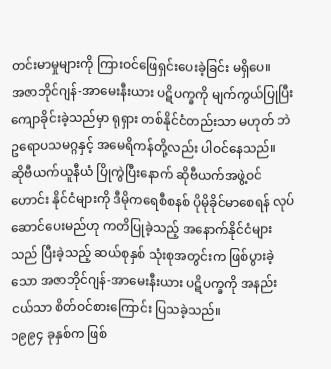တင်းမာမှုများကို ကြားဝင်ဖြေရှင်းပေးခဲ့ခြင်း မရှိပေ။
အဇာဘိုင်ဂျန်-အာမေးနီးယား ပဋိပက္ခကို မျက်ကွယ်ပြုပြီး ကျောခိုင်းခဲ့သည်မှာ ရုရှား တစ်နိုင်ငံတည်းသာ မဟုတ် ဘဲ ဥရောပသမဂ္ဂနှင့် အမေရိကန်တို့လည်း ပါဝင်နေသည်။
ဆိုဗီယက်ယူနီယံ ပြိုကွဲပြီးနောက် ဆိုဗီယက်အဖွဲ့ဝင်ဟောင်း နိုင်ငံများကို ဒီမိုကရေစီစနစ် ပိုမိုခိုင်မာစေရန် လုပ်ဆောင်ပေးမည်ဟု ကတိပြုခဲ့သည့် အနောက်နိုင်ငံများသည် ပြီးခဲ့သည့် ဆယ်စုနှစ် သုံးစုအတွင်းက ဖြစ်ပွားခဲ့ သော အဇာဘိုင်ဂျန်-အာမေးနီးယား ပဋိပက္ခကို အနည်းငယ်သာ စိတ်ဝင်စားကြောင်း ပြသခဲ့သည်။
၁၉၉၄ ခုနှစ်က ဖြစ်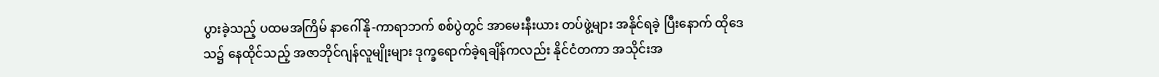ပွားခဲ့သည့် ပထမအကြိမ် နာဂေါ်နို-ကာရာဘက် စစ်ပွဲတွင် အာမေးနီးယား တပ်ဖွဲ့များ အနိုင်ရခဲ့ ပြီးနောက် ထိုဒေသ၌ နေထိုင်သည့် အဇာဘိုင်ဂျန်လူမျိုးများ ဒုက္ခရောက်ခဲ့ရချိန်ကလည်း နိုင်ငံတကာ အသိုင်းအ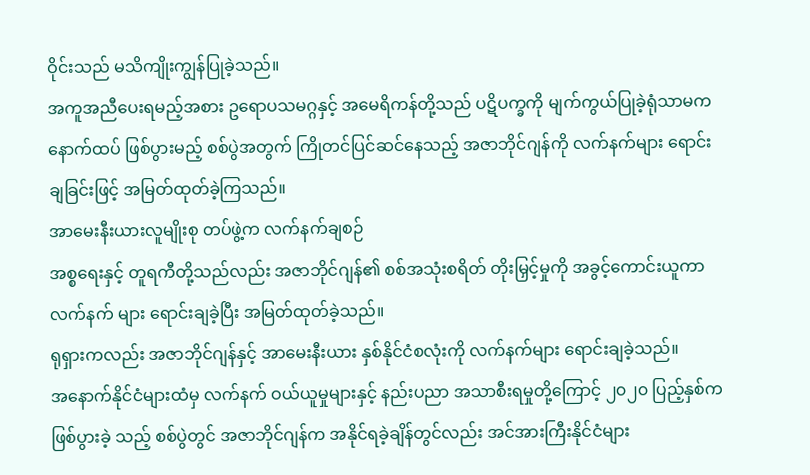ဝိုင်းသည် မသိကျိုးကျွန်ပြုခဲ့သည်။
အကူအညီပေးရမည့်အစား ဥရောပသမဂ္ဂနှင့် အမေရိကန်တို့သည် ပဋိပက္ခကို မျက်ကွယ်ပြုခဲ့ရုံသာမက နောက်ထပ် ဖြစ်ပွားမည့် စစ်ပွဲအတွက် ကြိုတင်ပြင်ဆင်နေသည့် အဇာဘိုင်ဂျန်ကို လက်နက်များ ရောင်းချခြင်းဖြင့် အမြတ်ထုတ်ခဲ့ကြသည်။
အာမေးနီးယားလူမျိုးစု တပ်ဖွဲ့က လက်နက်ချစဉ်
အစ္စရေးနှင့် တူရကီတို့သည်လည်း အဇာဘိုင်ဂျန်၏ စစ်အသုံးစရိတ် တိုးမြှင့်မှုကို အခွင့်ကောင်းယူကာ လက်နက် များ ရောင်းချခဲ့ပြီး အမြတ်ထုတ်ခဲ့သည်။
ရုရှားကလည်း အဇာဘိုင်ဂျန်နှင့် အာမေးနီးယား နှစ်နိုင်ငံစလုံးကို လက်နက်များ ရောင်းချခဲ့သည်။
အနောက်နိုင်ငံများထံမှ လက်နက် ဝယ်ယူမှုများနှင့် နည်းပညာ အသာစီးရမှုတို့ကြောင့် ၂၀၂၀ ပြည့်နှစ်က ဖြစ်ပွားခဲ့ သည့် စစ်ပွဲတွင် အဇာဘိုင်ဂျန်က အနိုင်ရခဲ့ချိန်တွင်လည်း အင်အားကြီးနိုင်ငံများ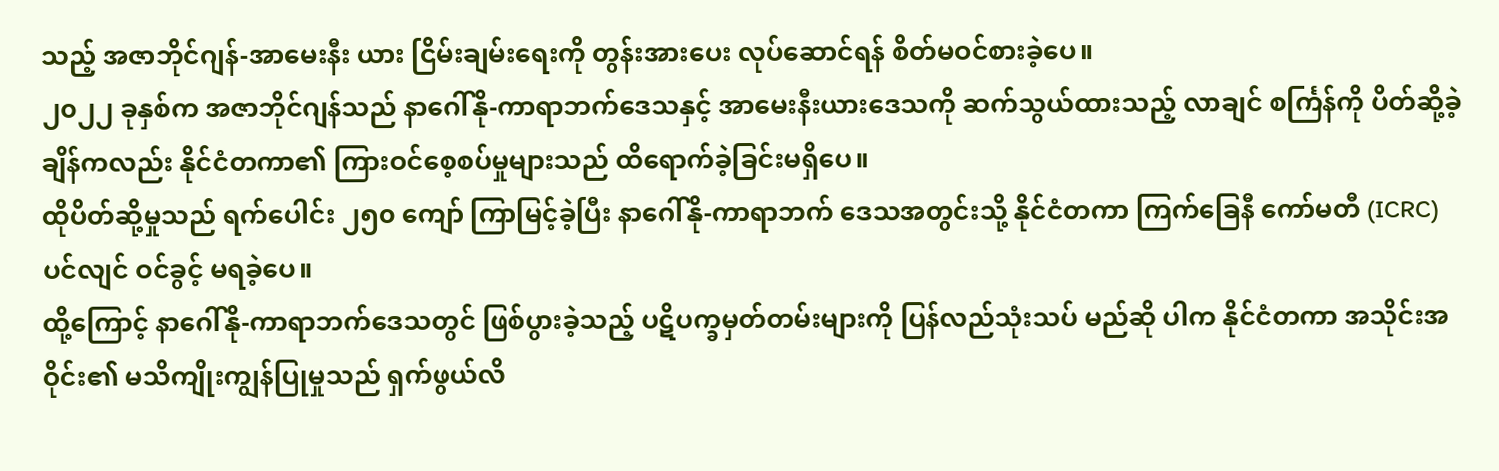သည့် အဇာဘိုင်ဂျန်-အာမေးနီး ယား ငြိမ်းချမ်းရေးကို တွန်းအားပေး လုပ်ဆောင်ရန် စိတ်မဝင်စားခဲ့ပေ။
၂၀၂၂ ခုနှစ်က အဇာဘိုင်ဂျန်သည် နာဂေါ်နို-ကာရာဘက်ဒေသနှင့် အာမေးနီးယားဒေသကို ဆက်သွယ်ထားသည့် လာချင် စင်္ကြန်ကို ပိတ်ဆို့ခဲ့ချိန်ကလည်း နိုင်ငံတကာ၏ ကြားဝင်စေ့စပ်မှုများသည် ထိရောက်ခဲ့ခြင်းမရှိပေ။
ထိုပိတ်ဆို့မှုသည် ရက်ပေါင်း ၂၅၀ ကျော် ကြာမြင့်ခဲ့ပြီး နာဂေါ်နို-ကာရာဘက် ဒေသအတွင်းသို့ နိုင်ငံတကာ ကြက်ခြေနီ ကော်မတီ (ICRC) ပင်လျင် ဝင်ခွင့် မရခဲ့ပေ။
ထို့ကြောင့် နာဂေါ်နို-ကာရာဘက်ဒေသတွင် ဖြစ်ပွားခဲ့သည့် ပဋိပက္ခမှတ်တမ်းများကို ပြန်လည်သုံးသပ် မည်ဆို ပါက နိုင်ငံတကာ အသိုင်းအဝိုင်း၏ မသိကျိုးကျွန်ပြုမှုသည် ရှက်ဖွယ်လိ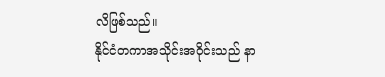လိဖြစ်သည်။
နိုင်ငံတကာအသိုင်းအဝိုင်းသည် နာ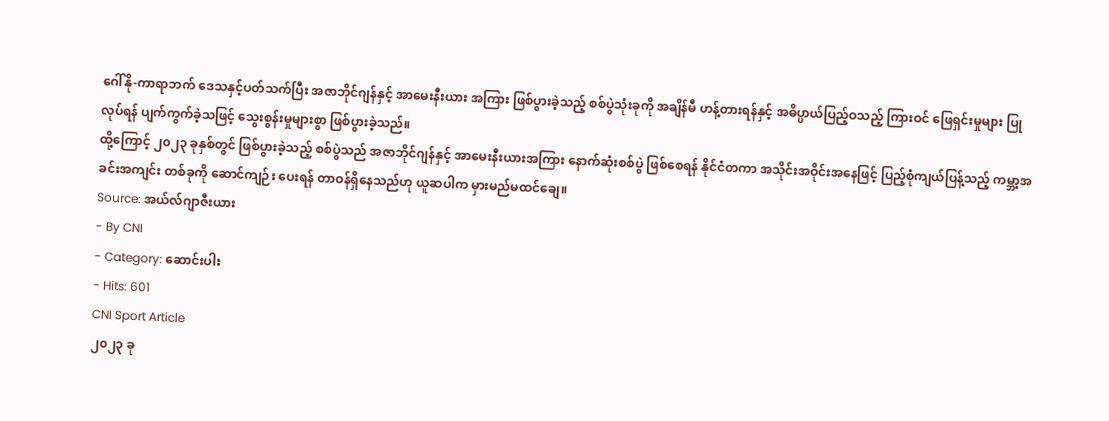ဂေါ်နို-ကာရာဘက် ဒေသနှင့်ပတ်သက်ပြီး အဇာဘိုင်ဂျန်နှင့် အာမေးနီးယား အကြား ဖြစ်ပွားခဲ့သည့် စစ်ပွဲသုံးခုကို အချိန်မီ ဟန့်တားရန်နှင့် အဓိပ္ပာယ်ပြည့်ဝသည့် ကြားဝင် ဖြေရှင်းမှုများ ပြုလုပ်ရန် ပျက်ကွက်ခဲ့သဖြင့် သွေးစွန်းမှုများစွာ ဖြစ်ပွားခဲ့သည်။
ထို့ကြောင့် ၂၀၂၃ ခုနှစ်တွင် ဖြစ်ပွားခဲ့သည့် စစ်ပွဲသည် အဇာဘိုင်ဂျန်နှင့် အာမေးနီးယားအကြား နောက်ဆုံးစစ်ပွဲ ဖြစ်စေရန် နိုင်ငံတကာ အသိုင်းအဝိုင်းအနေဖြင့် ပြည့်စုံကျယ်ပြန့်သည့် ကမ္ဘာ့အခင်းအကျင်း တစ်ခုကို ဆောင်ကျဉ်း ပေးရန် တာဝန်ရှိနေသည်ဟု ယူဆပါက မှားမည်မထင်ချေ။
Source: အယ်လ်ဂျာဇီးယား
- By CNI
- Category: ဆောင်းပါး
- Hits: 601
CNI Sport Article
၂၀၂၃ ခု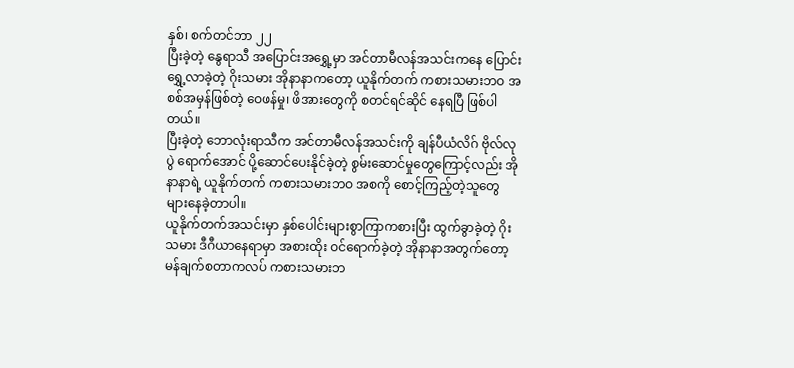နှစ်၊ စက်တင်ဘာ ၂၂
ပြီးခဲ့တဲ့ နွေရာသီ အပြောင်းအရွှေ့မှာ အင်တာမီလန်အသင်းကနေ ပြောင်းရွှေ့လာခဲ့တဲ့ ဂိုးသမား အိုနာနာကတော့ ယူနိုက်တက် ကစားသမားဘဝ အစစ်အမှန်ဖြစ်တဲ့ ဝေဖန်မှု၊ ဖိအားတွေကို စတင်ရင်ဆိုင် နေရပြီ ဖြစ်ပါတယ်။
ပြီးခဲ့တဲ့ ဘောလုံးရာသီက အင်တာမီလန်အသင်းကို ချန်ပီယံလိဂ် ဗိုလ်လုပွဲ ရောက်အောင် ပို့ဆောင်ပေးနိုင်ခဲ့တဲ့ စွမ်းဆောင်မှုတွေကြောင့်လည်း အိုနာနာရဲ့ ယူနိုက်တက် ကစားသမားဘဝ အစကို စောင့်ကြည့်တဲ့သူတွေ များနေခဲ့တာပါ။
ယူနိုက်တက်အသင်းမှာ နှစ်ပေါင်းများစွာကြာကစားပြီး ထွက်ခွာခဲ့တဲ့ ဂိုးသမား ဒီဂီယာနေရာမှာ အစားထိုး ဝင်ရောက်ခဲ့တဲ့ အိုနာနာအတွက်တော့ မန်ချက်စတာကလပ် ကစားသမားဘ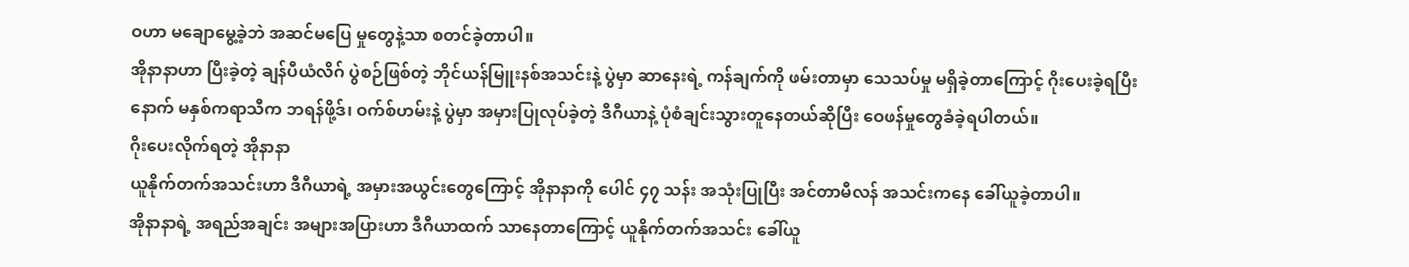ဝဟာ မချောမွေ့ခဲ့ဘဲ အဆင်မပြေ မှုတွေနဲ့သာ စတင်ခဲ့တာပါ။
အိုနာနာဟာ ပြီးခဲ့တဲ့ ချန်ပီယံလိဂ် ပွဲစဉ်ဖြစ်တဲ့ ဘိုင်ယန်မြူးနစ်အသင်းနဲ့ ပွဲမှာ ဆာနေးရဲ့ ကန်ချက်ကို ဖမ်းတာမှာ သေသပ်မှု မရှိခဲ့တာကြောင့် ဂိုးပေးခဲ့ရပြီးနောက် မနှစ်ကရာသီက ဘရန်ဖို့ဒ်၊ ဝက်စ်ဟမ်းနဲ့ ပွဲမှာ အမှားပြုလုပ်ခဲ့တဲ့ ဒီဂီယာနဲ့ ပုံစံချင်းသွားတူနေတယ်ဆိုပြီး ဝေဖန်မှုတွေခံခဲ့ရပါတယ်။
ဂိုးပေးလိုက်ရတဲ့ အိုနာနာ
ယူနိုက်တက်အသင်းဟာ ဒီဂီယာရဲ့ အမှားအယွင်းတွေကြောင့် အိုနာနာကို ပေါင် ၄၇ သန်း အသုံးပြုပြီး အင်တာမီလန် အသင်းကနေ ခေါ်ယူခဲ့တာပါ။
အိုနာနာရဲ့ အရည်အချင်း အများအပြားဟာ ဒီဂီယာထက် သာနေတာကြောင့် ယူနိုက်တက်အသင်း ခေါ်ယူ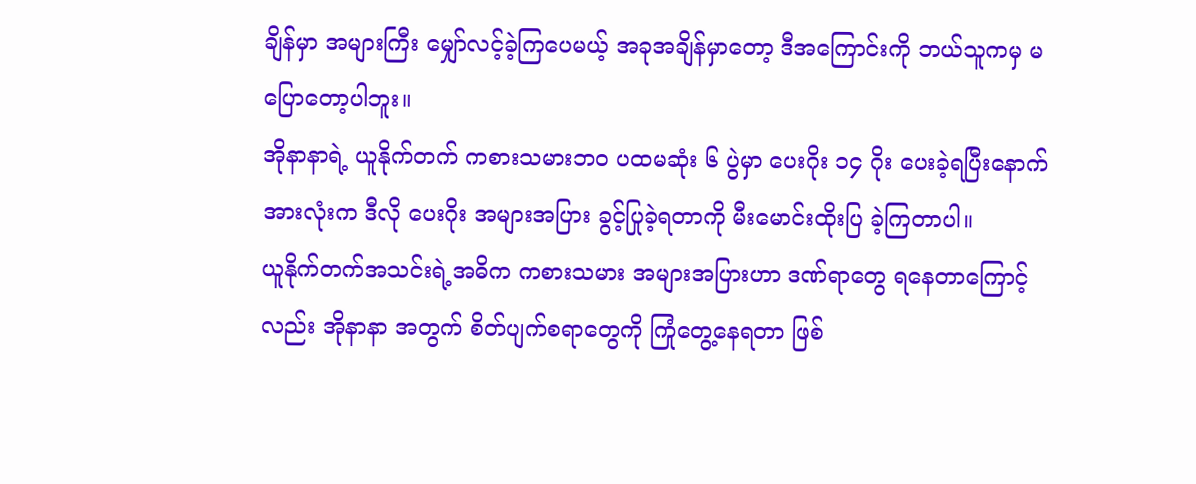ချိန်မှာ အများကြီး မျှော်လင့်ခဲ့ကြပေမယ့် အခုအချိန်မှာတော့ ဒီအကြောင်းကို ဘယ်သူကမှ မပြောတော့ပါဘူး။
အိုနာနာရဲ့ ယူနိုက်တက် ကစားသမားဘဝ ပထမဆုံး ၆ ပွဲမှာ ပေးဂိုး ၁၄ ဂိုး ပေးခဲ့ရပြီးနောက် အားလုံးက ဒီလို ပေးဂိုး အများအပြား ခွင့်ပြုခဲ့ရတာကို မီးမောင်းထိုးပြ ခဲ့ကြတာပါ။
ယူနိုက်တက်အသင်းရဲ့အဓိက ကစားသမား အများအပြားဟာ ဒဏ်ရာတွေ ရနေတာကြောင့်လည်း အိုနာနာ အတွက် စိတ်ပျက်စရာတွေကို ကြုံတွေ့နေရတာ ဖြစ်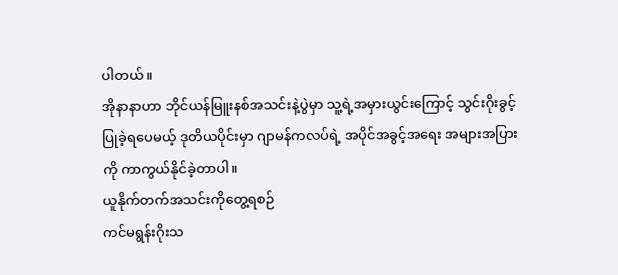ပါတယ်။
အိုနာနာဟာ ဘိုင်ယန်မြူးနစ်အသင်းနဲ့ပွဲမှာ သူ့ရဲ့အမှားယွင်းကြောင့် သွင်းဂိုးခွင့်ပြုခဲ့ရပေမယ့် ဒုတိယပိုင်းမှာ ဂျာမန်ကလပ်ရဲ့ အပိုင်အခွင့်အရေး အများအပြားကို ကာကွယ်နိုင်ခဲ့တာပါ။
ယူနိုက်တက်အသင်းကိုတွေ့ရစဉ်
ကင်မရွန်းဂိုးသ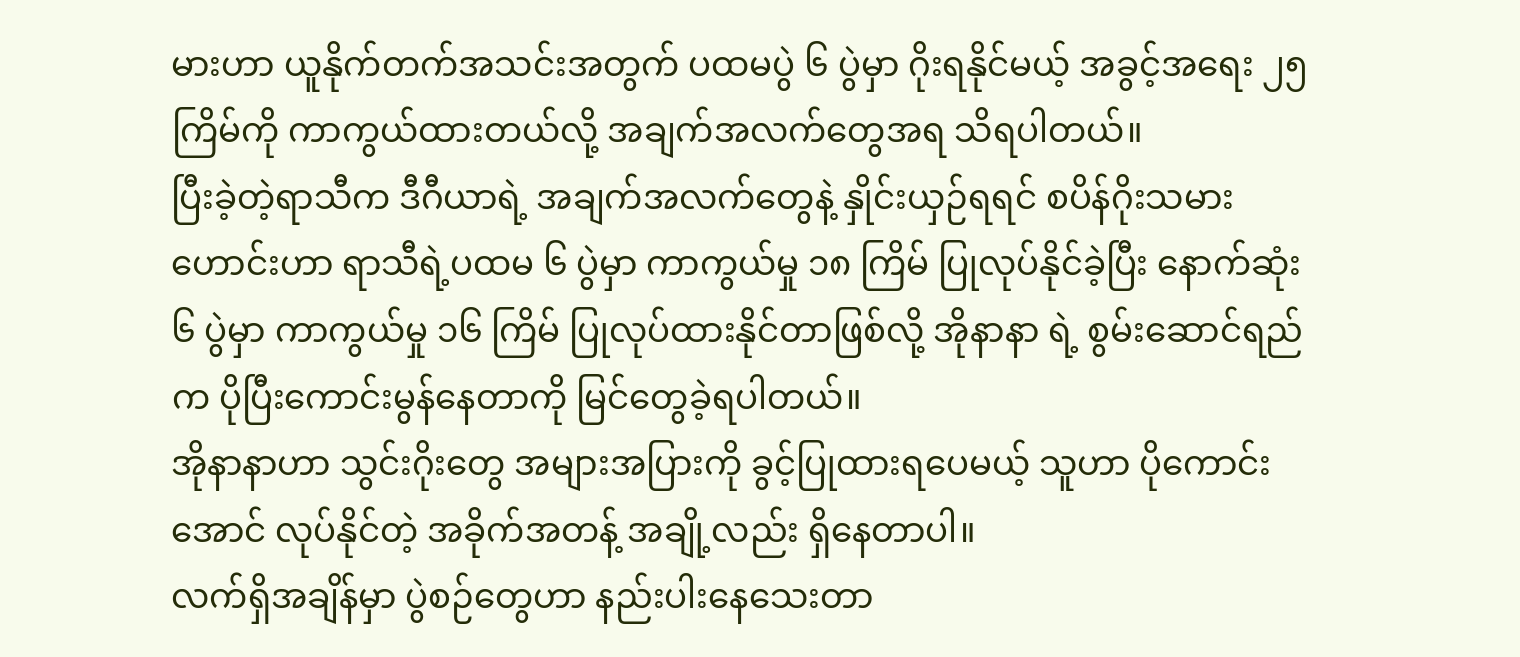မားဟာ ယူနိုက်တက်အသင်းအတွက် ပထမပွဲ ၆ ပွဲမှာ ဂိုးရနိုင်မယ့် အခွင့်အရေး ၂၅ ကြိမ်ကို ကာကွယ်ထားတယ်လို့ အချက်အလက်တွေအရ သိရပါတယ်။
ပြီးခဲ့တဲ့ရာသီက ဒီဂီယာရဲ့ အချက်အလက်တွေနဲ့ နှိုင်းယှဉ်ရရင် စပိန်ဂိုးသမားဟောင်းဟာ ရာသီရဲ့ပထမ ၆ ပွဲမှာ ကာကွယ်မှု ၁၈ ကြိမ် ပြုလုပ်နိုင်ခဲ့ပြီး နောက်ဆုံး ၆ ပွဲမှာ ကာကွယ်မှု ၁၆ ကြိမ် ပြုလုပ်ထားနိုင်တာဖြစ်လို့ အိုနာနာ ရဲ့ စွမ်းဆောင်ရည်က ပိုပြီးကောင်းမွန်နေတာကို မြင်တွေခဲ့ရပါတယ်။
အိုနာနာဟာ သွင်းဂိုးတွေ အများအပြားကို ခွင့်ပြုထားရပေမယ့် သူဟာ ပိုကောင်းအောင် လုပ်နိုင်တဲ့ အခိုက်အတန့် အချို့လည်း ရှိနေတာပါ။
လက်ရှိအချိန်မှာ ပွဲစဉ်တွေဟာ နည်းပါးနေသေးတာ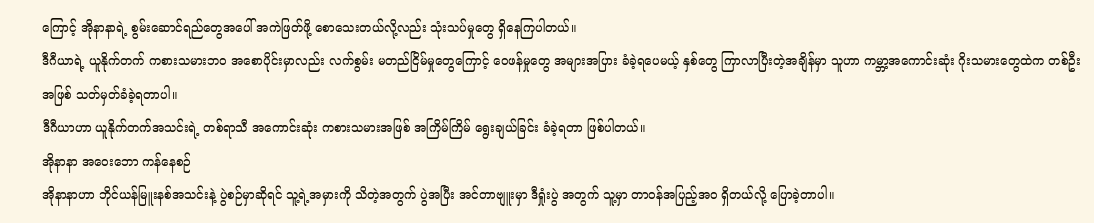ကြောင့် အိုနာနာရဲ့ စွမ်းဆောင်ရည်တွေအပေါ် အကဲဖြတ်ဖို့ စောသေးတယ်လို့လည်း သုံးသပ်မှုတွေ ရှိနေကြပါတယ်။
ဒီဂီယာရဲ့ ယူနိုက်တက် ကစားသမားဘဝ အစောပိုင်းမှာလည်း လက်စွမ်း မတည်ငြိမ်မှုတွေကြောင့် ဝေဖန်မှုတွေ အများအပြား ခံခဲ့ရပေမယ့် နှစ်တွေ ကြာလာပြီးတဲ့အချိန်မှာ သူဟာ ကမ္ဘာ့အကောင်းဆုံး ဂိုးသမားတွေထဲက တစ်ဦး အဖြစ် သတ်မှတ်ခံခဲ့ရတာပါ။
ဒီဂီယာဟာ ယူနိုက်တက်အသင်းရဲ့ တစ်ရာသီ အကောင်းဆုံး ကစားသမားအဖြစ် အကြိမ်ကြိမ် ရွေးချယ်ခြင်း ခံခဲ့ရတာ ဖြစ်ပါတယ်။
အိုနာနာ အဝေးဘော ကန်နေစဉ်
အိုနာနာဟာ ဘိုင်ယန်မြူးနစ်အသင်းနဲ့ ပွဲစဉ်မှာဆိုရင် သူ့ရဲ့အမှားကို သိတဲ့အတွက် ပွဲအပြီး အင်တာဗျူးမှာ ဒီရှုံးပွဲ အတွက် သူ့မှာ တာဝန်အပြည့်အဝ ရှိတယ်လို့ ပြောခဲ့တာပါ။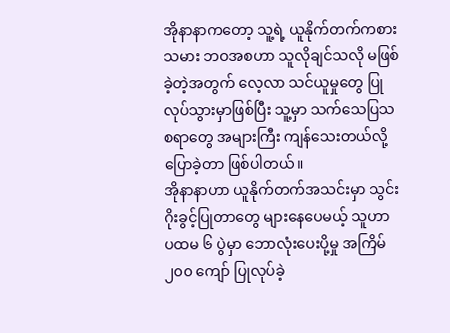အိုနာနာကတော့ သူ့ရဲ့ ယူနိုက်တက်ကစားသမား ဘဝအစဟာ သူလိုချင်သလို မဖြစ်ခဲ့တဲ့အတွက် လေ့လာ သင်ယူမှုတွေ ပြုလုပ်သွားမှာဖြစ်ပြီး သူ့မှာ သက်သေပြသစရာတွေ အများကြီး ကျန်သေးတယ်လို့ ပြောခဲ့တာ ဖြစ်ပါတယ်။
အိုနာနာဟာ ယူနိုက်တက်အသင်းမှာ သွင်းဂိုးခွင့်ပြုတာတွေ များနေပေမယ့် သူဟာ ပထမ ၆ ပွဲမှာ ဘောလုံးပေးပို့မှု အကြိမ် ၂၀၀ ကျော် ပြုလုပ်ခဲ့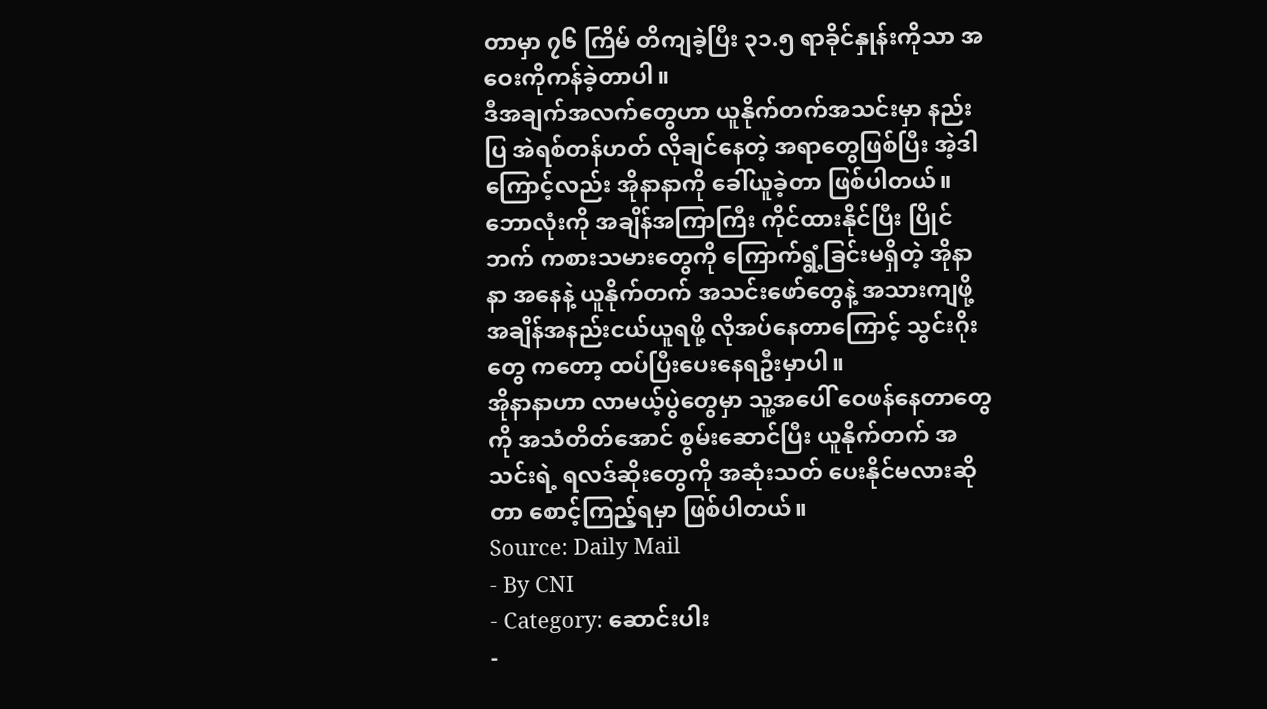တာမှာ ၇၆ ကြိမ် တိကျခဲ့ပြီး ၃၁.၅ ရာခိုင်နှုန်းကိုသာ အဝေးကိုကန်ခဲ့တာပါ။
ဒီအချက်အလက်တွေဟာ ယူနိုက်တက်အသင်းမှာ နည်းပြ အဲရစ်တန်ဟတ် လိုချင်နေတဲ့ အရာတွေဖြစ်ပြီး အဲ့ဒါကြောင့်လည်း အိုနာနာကို ခေါ်ယူခဲ့တာ ဖြစ်ပါတယ်။
ဘောလုံးကို အချိန်အကြာကြီး ကိုင်ထားနိုင်ပြီး ပြိုင်ဘက် ကစားသမားတွေကို ကြောက်ရွံ့ခြင်းမရှိတဲ့ အိုနာနာ အနေနဲ့ ယူနိုက်တက် အသင်းဖော်တွေနဲ့ အသားကျဖို့ အချိန်အနည်းငယ်ယူရဖို့ လိုအပ်နေတာကြောင့် သွင်းဂိုးတွေ ကတော့ ထပ်ပြီးပေးနေရဦးမှာပါ။
အိုနာနာဟာ လာမယ့်ပွဲတွေမှာ သူ့အပေါ် ဝေဖန်နေတာတွေကို အသံတိတ်အောင် စွမ်းဆောင်ပြီး ယူနိုက်တက် အသင်းရဲ့ ရလဒ်ဆိုးတွေကို အဆုံးသတ် ပေးနိုင်မလားဆိုတာ စောင့်ကြည့်ရမှာ ဖြစ်ပါတယ်။
Source: Daily Mail
- By CNI
- Category: ဆောင်းပါး
-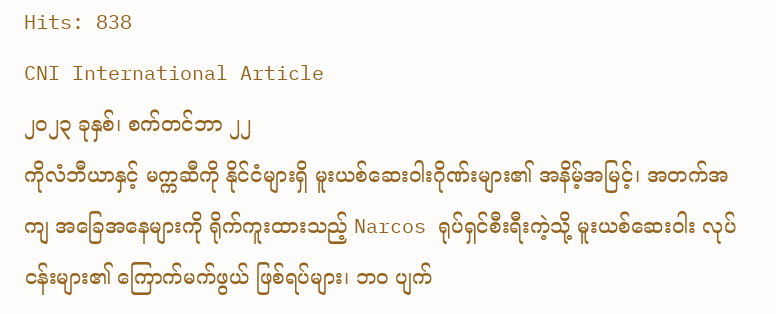Hits: 838
CNI International Article
၂၀၂၃ ခုနှစ်၊ စက်တင်ဘာ ၂၂
ကိုလံဘီယာနှင့် မက္ကဆီကို နိုင်ငံများရှိ မူးယစ်ဆေးဝါးဂိုဏ်းများ၏ အနိမ့်အမြင့်၊ အတက်အကျ အခြေအနေများကို ရိုက်ကူးထားသည့် Narcos ရုပ်ရှင်စီးရီးကဲ့သို့ မူးယစ်ဆေးဝါး လုပ်ငန်းများ၏ ကြောက်မက်ဖွယ် ဖြစ်ရပ်များ၊ ဘဝ ပျက်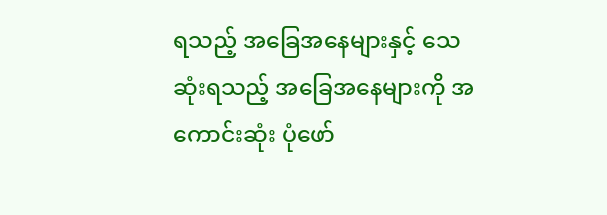ရသည့် အခြေအနေများနှင့် သေဆုံးရသည့် အခြေအနေများကို အကောင်းဆုံး ပုံဖော်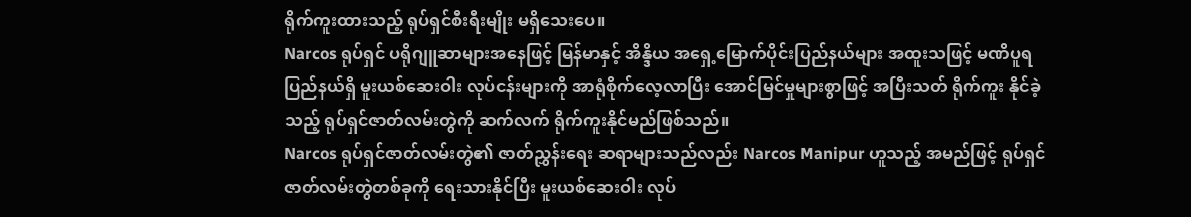ရိုက်ကူးထားသည့် ရုပ်ရှင်စီးရီးမျိုး မရှိသေးပေ။
Narcos ရုပ်ရှင် ပရိုဂျူဆာများအနေဖြင့် မြန်မာနှင့် အိန္ဒိယ အရှေ့မြောက်ပိုင်းပြည်နယ်များ အထူးသဖြင့် မဏိပူရ ပြည်နယ်ရှိ မူးယစ်ဆေးဝါး လုပ်ငန်းများကို အာရုံစိုက်လေ့လာပြီး အောင်မြင်မှုများစွာဖြင့် အပြီးသတ် ရိုက်ကူး နိုင်ခဲ့သည့် ရုပ်ရှင်ဇာတ်လမ်းတွဲကို ဆက်လက် ရိုက်ကူးနိုင်မည်ဖြစ်သည်။
Narcos ရုပ်ရှင်ဇာတ်လမ်းတွဲ၏ ဇာတ်ညွှန်းရေး ဆရာများသည်လည်း Narcos Manipur ဟူသည့် အမည်ဖြင့် ရုပ်ရှင် ဇာတ်လမ်းတွဲတစ်ခုကို ရေးသားနိုင်ပြီး မူးယစ်ဆေးဝါး လုပ်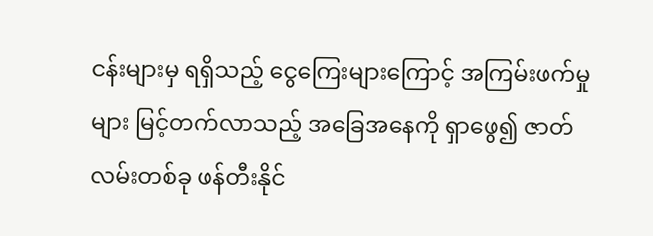ငန်းများမှ ရရှိသည့် ငွေကြေးများကြောင့် အကြမ်းဖက်မှုများ မြင့်တက်လာသည့် အခြေအနေကို ရှာဖွေ၍ ဇာတ်လမ်းတစ်ခု ဖန်တီးနိုင်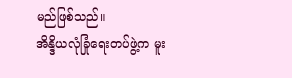မည်ဖြစ်သည်။
အိန္ဒိယလုံခြုံရေးတပ်ဖွဲ့က မူး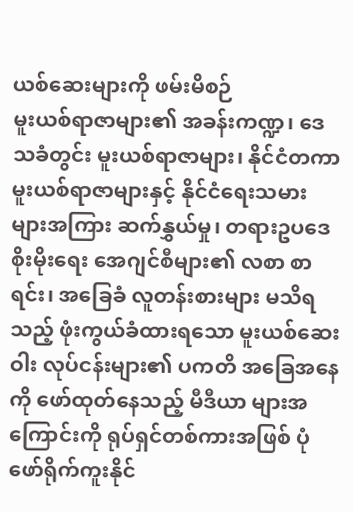ယစ်ဆေးများကို ဖမ်းမိစဉ်
မူးယစ်ရာဇာများ၏ အခန်းကဏ္ဍ၊ ဒေသခံတွင်း မူးယစ်ရာဇာများ၊ နိုင်ငံတကာ မူးယစ်ရာဇာများနှင့် နိုင်ငံရေးသမား များအကြား ဆက်နွှယ်မှု၊ တရားဥပဒေစိုးမိုးရေး အေဂျင်စီများ၏ လစာ စာရင်း၊ အခြေခံ လူတန်းစားများ မသိရ သည့် ဖုံးကွယ်ခံထားရသော မူးယစ်ဆေးဝါး လုပ်ငန်းများ၏ ပကတိ အခြေအနေကို ဖော်ထုတ်နေသည့် မီဒီယာ များအကြောင်းကို ရုပ်ရှင်တစ်ကားအဖြစ် ပုံဖော်ရိုက်ကူးနိုင်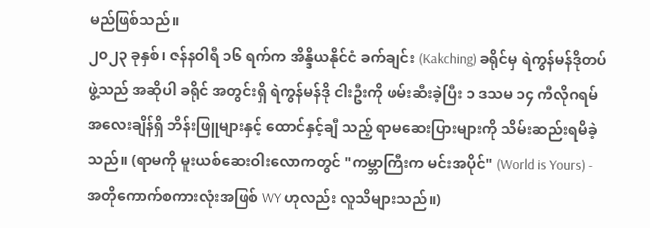မည်ဖြစ်သည်။
၂၀၂၃ ခုနှစ်၊ ဇန်နဝါရီ ၁၆ ရက်က အိန္ဒိယနိုင်ငံ ခက်ချင်း (Kakching) ခရိုင်မှ ရဲကွန်မန်ဒိုတပ်ဖွဲ့သည် အဆိုပါ ခရိုင် အတွင်းရှိ ရဲကွန်မန်ဒို ငါးဦးကို ဖမ်းဆီးခဲ့ပြီး ၁ ဒသမ ၁၄ ကီလိုဂရမ် အလေးချိန်ရှိ ဘိန်းဖြူများနှင့် ထောင်နှင့်ချီ သည့် ရာမဆေးပြားများကို သိမ်းဆည်းရမိခဲ့သည်။ (ရာမကို မူးယစ်ဆေးဝါးလောကတွင် "ကမ္ဘာကြီးက မင်းအပိုင်" (World is Yours) - အတိုကောက်စကားလုံးအဖြစ် WY ဟုလည်း လူသိများသည်။)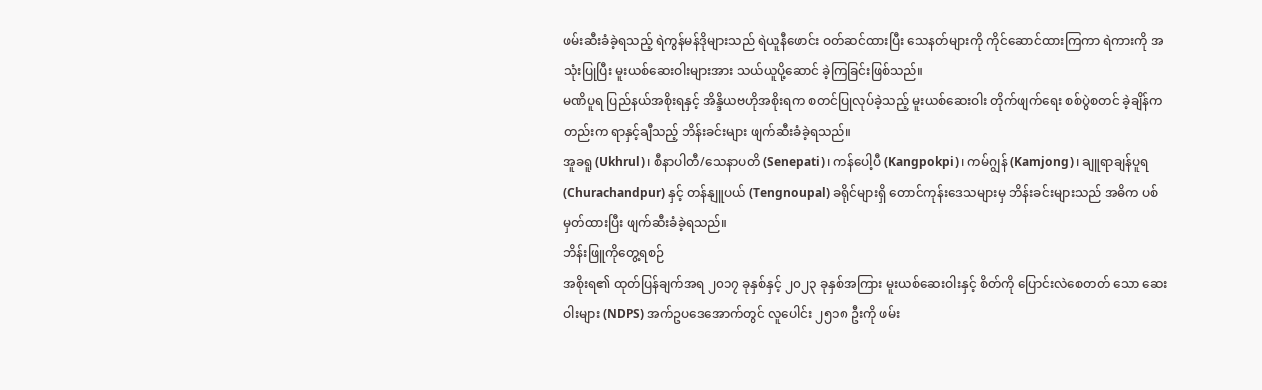ဖမ်းဆီးခံခဲ့ရသည့် ရဲကွန်မန်ဒိုများသည် ရဲယူနီဖောင်း ဝတ်ဆင်ထားပြီး သေနတ်များကို ကိုင်ဆောင်ထားကြကာ ရဲကားကို အသုံးပြုပြီး မူးယစ်ဆေးဝါးများအား သယ်ယူပို့ဆောင် ခဲ့ကြခြင်းဖြစ်သည်။
မဏိပူရ ပြည်နယ်အစိုးရနှင့် အိန္ဒိယဗဟိုအစိုးရက စတင်ပြုလုပ်ခဲ့သည့် မူးယစ်ဆေးဝါး တိုက်ဖျက်ရေး စစ်ပွဲစတင် ခဲ့ချိန်ကတည်းက ရာနှင့်ချီသည့် ဘိန်းခင်းများ ဖျက်ဆီးခံခဲ့ရသည်။
အူခရူ (Ukhrul)၊ စီနာပါတီ/သေနာပတိ (Senepati)၊ ကန်ပေါ့ပီ (Kangpokpi)၊ ကမ်ဂျွန် (Kamjong)၊ ချူရာချန်ပူရ (Churachandpur) နှင့် တန်နျူပယ် (Tengnoupal) ခရိုင်များရှိ တောင်ကုန်းဒေသများမှ ဘိန်းခင်းများသည် အဓိက ပစ်မှတ်ထားပြီး ဖျက်ဆီးခံခဲ့ရသည်။
ဘိန်းဖြူကိုတွေ့ရစဉ်
အစိုးရ၏ ထုတ်ပြန်ချက်အရ ၂၀၁၇ ခုနှစ်နှင့် ၂၀၂၃ ခုနှစ်အကြား မူးယစ်ဆေးဝါးနှင့် စိတ်ကို ပြောင်းလဲစေတတ် သော ဆေးဝါးများ (NDPS) အက်ဥပဒေအောက်တွင် လူပေါင်း ၂၅၁၈ ဦးကို ဖမ်း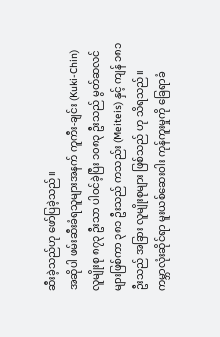ဆီးခဲ့သည်ဟု ဖော်ပြခဲ့သည်။
အဆိုပါ ဖမ်းဆီးခံရသူများအနက် ကူကီး-ချင်း (Kuki-Chin) လူမျိုးစု ၈၇၃ ဦးသာ ပါဝင်ခဲ့ပြီး ၁၀၈၃ ဦးသည် မွတ်ဆလင်များဖြစ်ကာ ၃၈၁ ဦးသည် ကသည်း (Meiteis) နှင့် ကျန် ၁၈၁ ဦးသည် အခြား လူမျိုးစုများ ဖြစ်သည် ဟု သိရသည်။
ကမ္ဘာလုံးဆိုင်ရာ မူးယစ်ဆေးဝါး ကုန်ကူးမှုကို ခြေရာခံ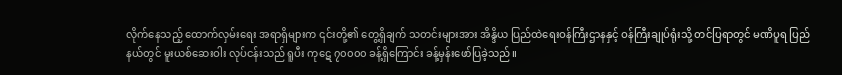လိုက်နေသည့် ထောက်လှမ်းရေး အရာရှိများက ၎င်းတို့၏ တွေ့ရှိချက် သတင်းများအား အိန္ဒိယ ပြည်ထဲရေးဝန်ကြီးဌာနနှင့် ဝန်ကြီးချုပ်ရုံးသို့ တင်ပြရာတွင် မဏိပူရ ပြည်နယ်တွင် မူးယစ်ဆေးဝါး လုပ်ငန်းသည် ရူပီး ကုဋေ ၇၀၀၀၀ ခန့်ရှိကြောင်း ခန့်မှန်းဖော်ပြခဲ့သည်။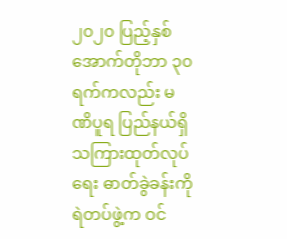၂၀၂၀ ပြည့်နှစ် အောက်တိုဘာ ၃၀ ရက်ကလည်း မဏိပူရ ပြည်နယ်ရှိ သကြားထုတ်လုပ်ရေး ဓာတ်ခွဲခန်းကို ရဲတပ်ဖွဲ့က ဝင်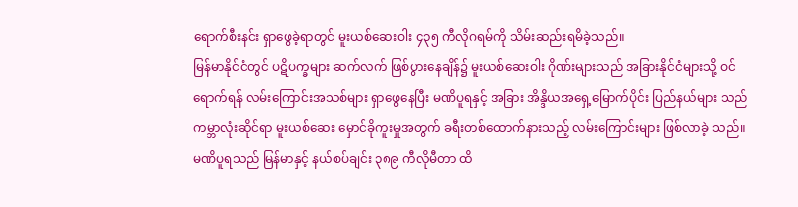ရောက်စီးနင်း ရှာဖွေခဲ့ရာတွင် မူးယစ်ဆေးဝါး ၄၃၅ ကီလိုဂရမ်ကို သိမ်းဆည်းရမိခဲ့သည်။
မြန်မာနိုင်ငံတွင် ပဋိပက္ခများ ဆက်လက် ဖြစ်ပွားနေချိန်၌ မူးယစ်ဆေးဝါး ဂိုဏ်းများသည် အခြားနိုင်ငံများသို့ ဝင်ရောက်ရန် လမ်းကြောင်းအသစ်များ ရှာဖွေနေပြီး မဏိပူရနှင့် အခြား အိန္ဒိယအရှေ့မြောက်ပိုင်း ပြည်နယ်များ သည် ကမ္ဘာလုံးဆိုင်ရာ မူးယစ်ဆေး မှောင်ခိုကူးမှုအတွက် ခရီးတစ်ထောက်နားသည့် လမ်းကြောင်းများ ဖြစ်လာခဲ့ သည်။
မဏိပူရသည် မြန်မာနှင့် နယ်စပ်ချင်း ၃၈၉ ကီလိုမီတာ ထိ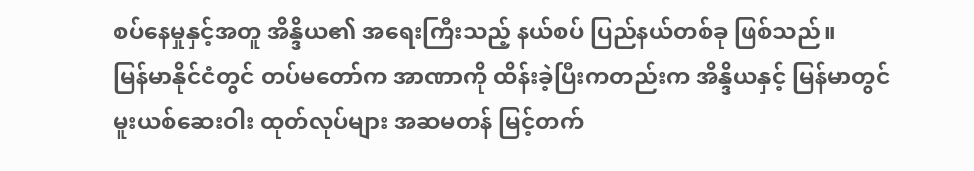စပ်နေမှုနှင့်အတူ အိန္ဒိယ၏ အရေးကြီးသည့် နယ်စပ် ပြည်နယ်တစ်ခု ဖြစ်သည်။
မြန်မာနိုင်ငံတွင် တပ်မတော်က အာဏာကို ထိန်းခဲ့ပြီးကတည်းက အိန္ဒိယနှင့် မြန်မာတွင် မူးယစ်ဆေးဝါး ထုတ်လုပ်များ အဆမတန် မြင့်တက်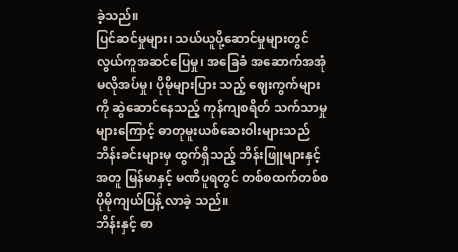ခဲ့သည်။
ပြင်ဆင်မှုများ၊ သယ်ယူပို့ဆောင်မှုများတွင် လွယ်ကူအဆင်ပြေမှု၊ အခြေခံ အဆောက်အအုံ မလိုအပ်မှု၊ ပိုမိုများပြား သည့် ဈေးကွက်များကို ဆွဲဆောင်နေသည့် ကုန်ကျစရိတ် သက်သာမှုများကြောင့် ဓာတုမူးယစ်ဆေးဝါးများသည် ဘိန်းခင်းများမှ ထွက်ရှိသည့် ဘိန်းဖြူများနှင့်အတူ မြန်မာနှင့် မဏိပူရတွင် တစ်စထက်တစ်စ ပိုမိုကျယ်ပြန့် လာခဲ့ သည်။
ဘိန်းနှင့် ဓာ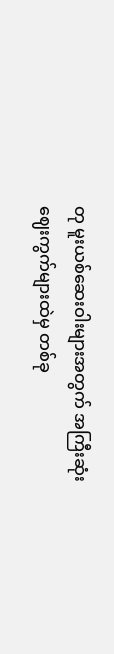တု မူးယစ်ဆေးဝါးများအတွက် အကြီးဆုံး ဈေးကွက်များထဲမှ တစ်ခု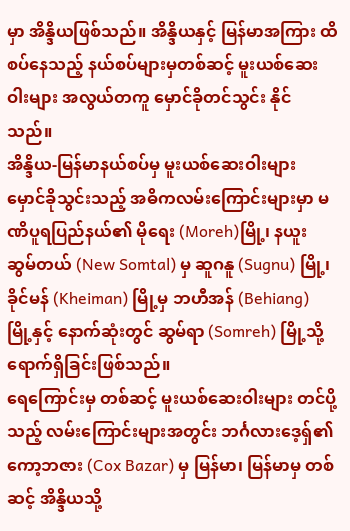မှာ အိန္ဒိယဖြစ်သည်။ အိန္ဒိယနှင့် မြန်မာအကြား ထိစပ်နေသည့် နယ်စပ်များမှတစ်ဆင့် မူးယစ်ဆေးဝါးများ အလွယ်တကူ မှောင်ခိုတင်သွင်း နိုင် သည်။
အိန္ဒိယ-မြန်မာနယ်စပ်မှ မူးယစ်ဆေးဝါးများ မှောင်ခိုသွင်းသည့် အဓိကလမ်းကြောင်းများမှာ မဏိပူရပြည်နယ်၏ မိုရေး (Moreh)မြို့၊ နယူး ဆွမ်တယ် (New Somtal) မှ ဆူဂနူ (Sugnu) မြို့၊ ခိုင်မန် (Kheiman) မြို့မှ ဘဟီအန် (Behiang) မြို့နှင့် နောက်ဆုံးတွင် ဆွမ်ရာ (Somreh) မြို့သို့ ရောက်ရှိခြင်းဖြစ်သည်။
ရေကြောင်းမှ တစ်ဆင့် မူးယစ်ဆေးဝါးများ တင်ပို့သည့် လမ်းကြောင်းများအတွင်း ဘင်္ဂလားဒေ့ရှ်၏ ကော့ဘဇား (Cox Bazar) မှ မြန်မာ၊ မြန်မာမှ တစ်ဆင့် အိန္ဒိယသို့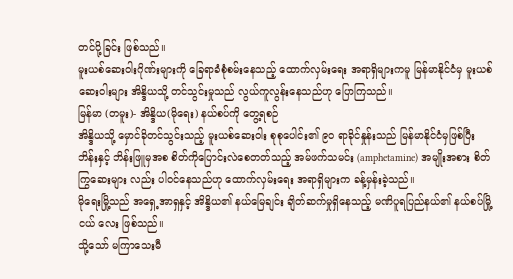တင်ပို့ခြင်း ဖြစ်သည်။
မူးယစ်ဆေးဝါးဂိုဏ်းများကို ခြေရာခံစုံစမ်းနေသည့် ထောက်လှမ်းရေး အရာရှိများကမူ မြန်မာနိုင်ငံမှ မူးယစ် ဆေးဝါးများ အိန္ဒိယသို့ တင်သွင်းမှုသည် လွယ်ကူလွန်းနေသည်ဟု ပြောကြသည်။
မြန်မာ (တမူး)- အိန္ဒိယ(မိုရေး) နယ်စပ်ကို တွေ့ရစဉ်
အိန္ဒိယသို့ မှောင်ခိုတင်သွင်းသည့် မူးယစ်ဆေးဝါး စုစုပေါင်း၏ ၉၀ ရာခိုင်နှုန်းသည် မြန်မာနိုင်ငံမှဖြစ်ပြီး ဘိန်းနှင့် ဘိန်းဖြူမှအစ စိတ်ကိုပြောင်းလဲစေတတ်သည့် အမ်ဖက်သမင်း (amphetamine) အမျိုးအစား စိတ်ကြွဆေးများ လည်း ပါဝင်နေသည်ဟု ထောက်လှမ်းရေး အရာရှိများက ခန့်မှန်းခဲ့သည်။
မိုရေးမြို့သည် အရှေ့အာရှနှင့် အိန္ဒိယ၏ နယ်မြေချင်း ချိတ်ဆက်မှုရှိနေသည့် မဏိပူရပြည်နယ်၏ နယ်စပ်မြို့ငယ် လေး ဖြစ်သည်။
သို့သော် မကြာသေးမီ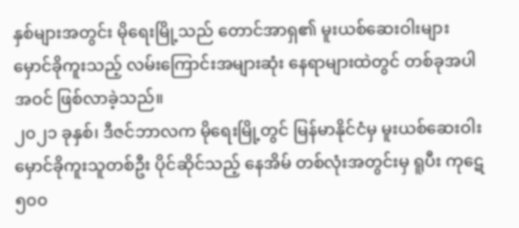နှစ်များအတွင်း မိုရေးမြို့သည် တောင်အာရှ၏ မူးယစ်ဆေးဝါးများ မှောင်ခိုကူးသည့် လမ်းကြောင်းအများဆုံး နေရာများထဲတွင် တစ်ခုအပါအဝင် ဖြစ်လာခဲ့သည်။
၂၀၂၁ ခုနှစ်၊ ဒီဇင်ဘာလက မိုရေးမြို့တွင် မြန်မာနိုင်ငံမှ မူးယစ်ဆေးဝါး မှောင်ခိုကူးသူတစ်ဦး ပိုင်ဆိုင်သည့် နေအိမ် တစ်လုံးအတွင်းမှ ရူပီး ကုဋေ ၅၀၀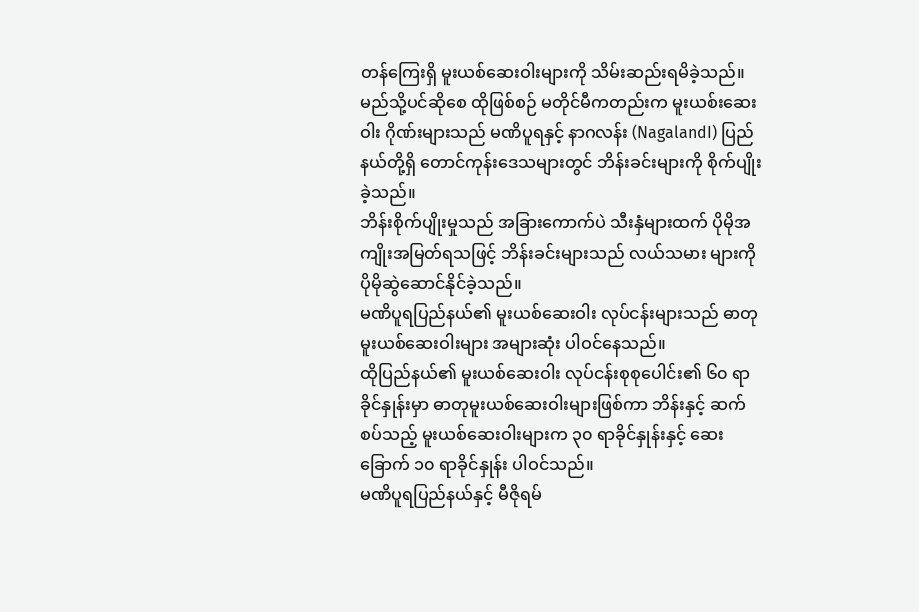တန်ကြေးရှိ မူးယစ်ဆေးဝါးများကို သိမ်းဆည်းရမိခဲ့သည်။
မည်သို့ပင်ဆိုစေ ထိုဖြစ်စဉ် မတိုင်မီကတည်းက မူးယစ်းဆေးဝါး ဂိုဏ်းများသည် မဏိပူရနှင့် နာဂလန်း (NagalandI) ပြည်နယ်တို့ရှိ တောင်ကုန်းဒေသများတွင် ဘိန်းခင်းများကို စိုက်ပျိုးခဲ့သည်။
ဘိန်းစိုက်ပျိုးမှုသည် အခြားကောက်ပဲ သီးနှံများထက် ပိုမိုအကျိုးအမြတ်ရသဖြင့် ဘိန်းခင်းများသည် လယ်သမား များကို ပိုမိုဆွဲဆောင်နိုင်ခဲ့သည်။
မဏိပူရပြည်နယ်၏ မူးယစ်ဆေးဝါး လုပ်ငန်းများသည် ဓာတုမူးယစ်ဆေးဝါးများ အများဆုံး ပါဝင်နေသည်။
ထိုပြည်နယ်၏ မူးယစ်ဆေးဝါး လုပ်ငန်းစုစုပေါင်း၏ ၆၀ ရာခိုင်နှုန်းမှာ ဓာတုမူးယစ်ဆေးဝါးများဖြစ်ကာ ဘိန်းနှင့် ဆက်စပ်သည့် မူးယစ်ဆေးဝါးများက ၃၀ ရာခိုင်နှုန်းနှင့် ဆေးခြောက် ၁၀ ရာခိုင်နှုန်း ပါဝင်သည်။
မဏိပူရပြည်နယ်နှင့် မီဇိုရမ်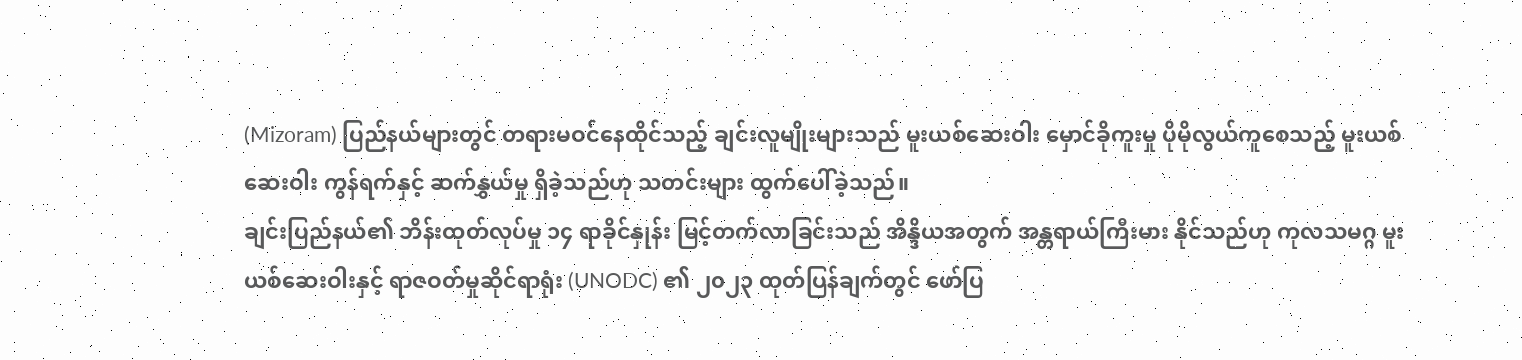(Mizoram) ပြည်နယ်များတွင် တရားမဝင်နေထိုင်သည့် ချင်းလူမျိုးများသည် မူးယစ်ဆေးဝါး မှောင်ခိုကူးမှု ပိုမိုလွယ်ကူစေသည့် မူးယစ်ဆေးဝါး ကွန်ရက်နှင့် ဆက်နွှယ်မှု ရှိခဲ့သည်ဟု သတင်းများ ထွက်ပေါ်ခဲ့သည်။
ချင်းပြည်နယ်၏ ဘိန်းထုတ်လုပ်မှု ၁၄ ရာခိုင်နှုန်း မြင့်တက်လာခြင်းသည် အိန္ဒိယအတွက် အန္တရာယ်ကြီးမား နိုင်သည်ဟု ကုလသမဂ္ဂ မူးယစ်ဆေးဝါးနှင့် ရာဇဝတ်မှုဆိုင်ရာရုံး (UNODC) ၏ ၂၀၂၃ ထုတ်ပြန်ချက်တွင် ဖော်ပြ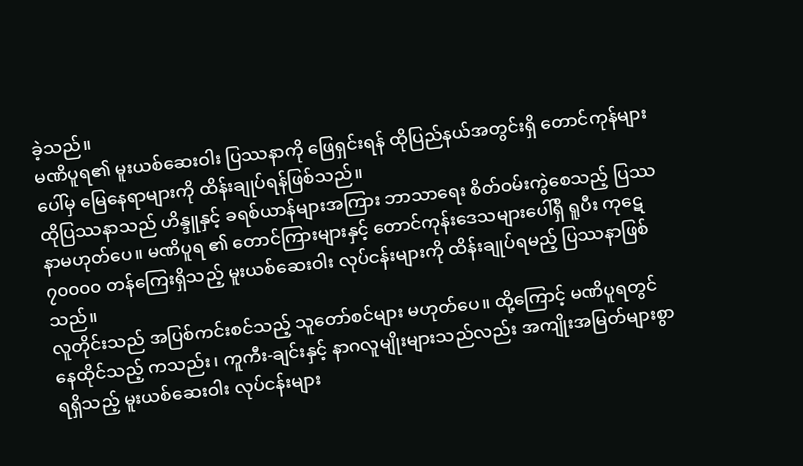ခဲ့သည်။
မဏိပူရ၏ မူးယစ်ဆေးဝါး ပြဿနာကို ဖြေရှင်းရန် ထိုပြည်နယ်အတွင်းရှိ တောင်ကုန်များပေါ်မှ မြေနေရာများကို ထိန်းချုပ်ရန်ဖြစ်သည်။
ထိုပြဿနာသည် ဟိန္ဒူနှင့် ခရစ်ယာန်များအကြား ဘာသာရေး စိတ်ဝမ်းကွဲစေသည့် ပြဿနာမဟုတ်ပေ။ မဏိပူရ ၏ တောင်ကြားများနှင့် တောင်ကုန်းဒေသများပေါ်ရှိ ရူပီး ကုဋေ ၇၀၀၀၀ တန်ကြေးရှိသည့် မူးယစ်ဆေးဝါး လုပ်ငန်းများကို ထိန်းချုပ်ရမည့် ပြဿနာဖြစ်သည်။
လူတိုင်းသည် အပြစ်ကင်းစင်သည့် သူတော်စင်များ မဟုတ်ပေ။ ထို့ကြောင့် မဏိပူရတွင် နေထိုင်သည့် ကသည်း၊ ကူကီး-ချင်းနှင့် နာဂလူမျိုးများသည်လည်း အကျိုးအမြတ်များစွာ ရရှိသည့် မူးယစ်ဆေးဝါး လုပ်ငန်းများ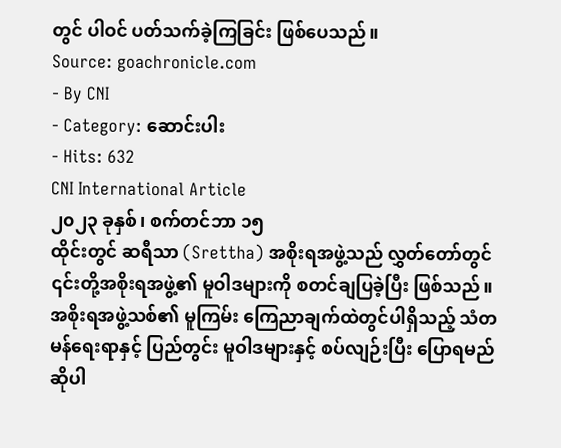တွင် ပါဝင် ပတ်သက်ခဲ့ကြခြင်း ဖြစ်ပေသည်။
Source: goachronicle.com
- By CNI
- Category: ဆောင်းပါး
- Hits: 632
CNI International Article
၂၀၂၃ ခုနှစ်၊ စက်တင်ဘာ ၁၅
ထိုင်းတွင် ဆရီသာ (Srettha) အစိုးရအဖွဲ့သည် လွှတ်တော်တွင် ၎င်းတို့အစိုးရအဖွဲ့၏ မူဝါဒများကို စတင်ချပြခဲ့ပြီး ဖြစ်သည်။ အစိုးရအဖွဲ့သစ်၏ မူကြမ်း ကြေညာချက်ထဲတွင်ပါရှိသည့် သံတမန်ရေးရာနှင့် ပြည်တွင်း မူဝါဒများနှင့် စပ်လျဉ်းပြီး ပြောရမည်ဆိုပါ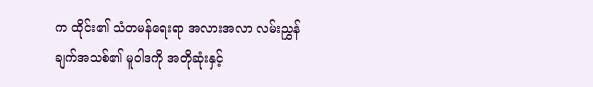က ထိုင်း၏ သံတမန်ရေးရာ အလားအလာ လမ်းညွှန်ချက်အသစ်၏ မူဝါဒကို အတိုဆုံးနှင့်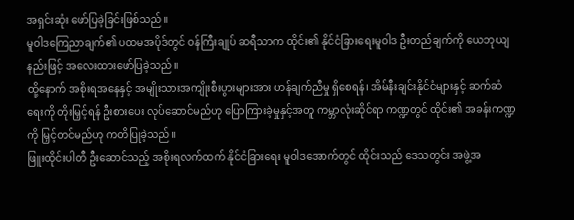အရှင်းဆုံး ဖော်ပြခဲ့ခြင်းဖြစ်သည်။
မူဝါဒကြေညာချက်၏ ပထမအပိုဒ်တွင် ဝန်ကြီးချုပ် ဆရီသာက ထိုင်း၏ နိုင်ငံခြားရေးမူဝါဒ ဦးတည်ချက်ကို ယေဘုယျနည်းဖြင့် အလေးထားဖော်ပြခဲ့သည်။
ထို့နောက် အစိုးရအနေနှင့် အမျိုးသားအကျိုးစီးပွားများအား ဟန်ချက်ညီမှု ရှိစေရန်၊ အိမ်နီးချင်းနိုင်ငံများနှင့် ဆက်ဆံရေးကို တိုးမြှင့်ရန် ဦးစားပေး လုပ်ဆောင်မည်ဟု ပြောကြားခဲ့မှုနှင့်အတူ ကမ္ဘာလုံးဆိုင်ရာ ကဏ္ဍတွင် ထိုင်း၏ အခန်းကဏ္ဍကို မြှင့်တင်မည်ဟု ကတိပြုခဲ့သည်။
ဖြူးထိုင်းပါတီ ဦးဆောင်သည့် အစိုးရလက်ထက် နိုင်ငံခြားရေး မူဝါဒအောက်တွင် ထိုင်းသည် ဒေသတွင်း အဖွဲ့အ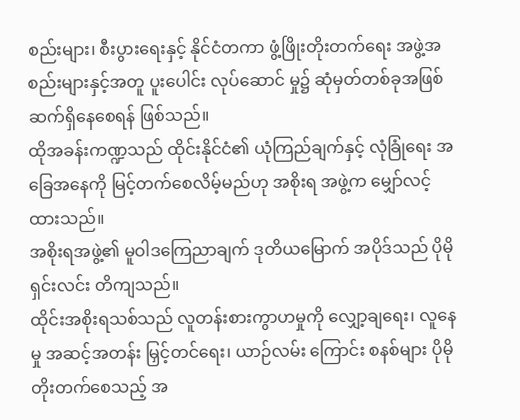စည်းများ၊ စီးပွားရေးနှင့် နိုင်ငံတကာ ဖွံ့ဖြိုးတိုးတက်ရေး အဖွဲ့အစည်းများနှင့်အတူ ပူးပေါင်း လုပ်ဆောင် မှု၌ ဆုံမှတ်တစ်ခုအဖြစ် ဆက်ရှိနေစေရန် ဖြစ်သည်။
ထိုအခန်းကဏ္ဍသည် ထိုင်းနိုင်ငံ၏ ယုံကြည်ချက်နှင့် လုံခြုံရေး အခြေအနေကို မြင့်တက်စေလိမ့်မည်ဟု အစိုးရ အဖွဲ့က မျှော်လင့်ထားသည်။
အစိုးရအဖွဲ့၏ မူဝါဒကြေညာချက် ဒုတိယမြောက် အပိုဒ်သည် ပိုမိုရှင်းလင်း တိကျသည်။
ထိုင်းအစိုးရသစ်သည် လူတန်းစားကွာဟမှုကို လျှော့ချရေး၊ လူနေမှု အဆင့်အတန်း မြှင့်တင်ရေး၊ ယာဉ်လမ်း ကြောင်း စနစ်များ ပိုမိုတိုးတက်စေသည့် အ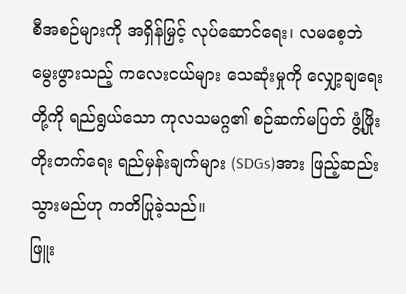စီအစဉ်များကို အရှိန်မြှင့် လုပ်ဆောင်ရေး၊ လမစေ့ဘဲ မွေးဖွားသည့် ကလေးငယ်များ သေဆုံးမှုကို လျှော့ချရေးတို့ကို ရည်ရွယ်သော ကုလသမဂ္ဂ၏ စဉ်ဆက်မပြတ် ဖွံ့ဖြိုးတိုးတက်ရေး ရည်မှန်းချက်များ (SDGs)အား ဖြည့်ဆည်းသွားမည်ဟု ကတိပြုခဲ့သည်။
ဖြူး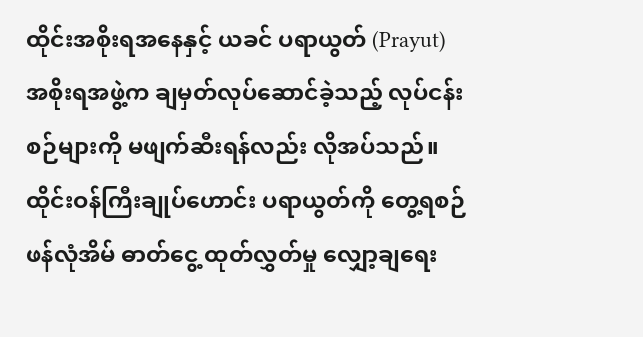ထိုင်းအစိုးရအနေနှင့် ယခင် ပရာယွတ် (Prayut) အစိုးရအဖွဲ့က ချမှတ်လုပ်ဆောင်ခဲ့သည့် လုပ်ငန်းစဉ်များကို မဖျက်ဆီးရန်လည်း လိုအပ်သည်။
ထိုင်းဝန်ကြီးချုပ်ဟောင်း ပရာယွတ်ကို တွေ့ရစဉ်
ဖန်လုံအိမ် ဓာတ်ငွေ့ ထုတ်လွှတ်မှု လျှော့ချရေး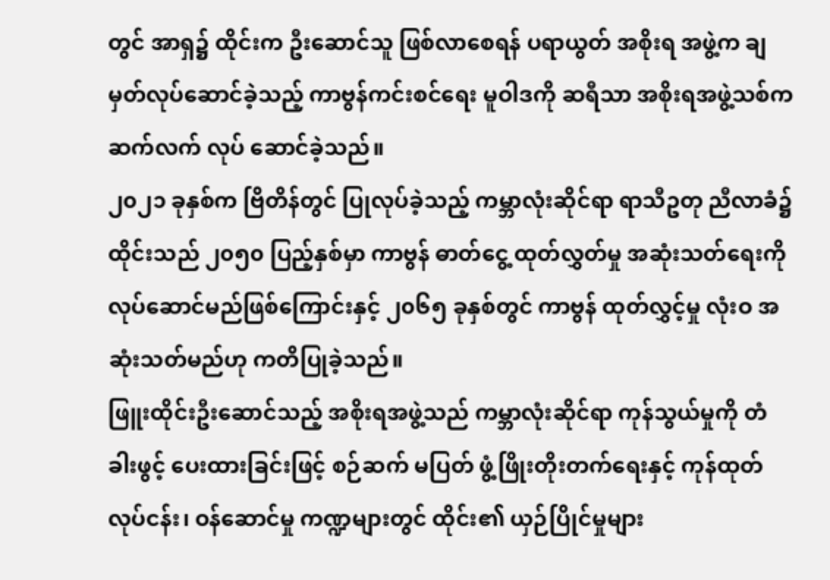တွင် အာရှ၌ ထိုင်းက ဦးဆောင်သူ ဖြစ်လာစေရန် ပရာယွတ် အစိုးရ အဖွဲ့က ချမှတ်လုပ်ဆောင်ခဲ့သည့် ကာဗွန်ကင်းစင်ရေး မူဝါဒကို ဆရီသာ အစိုးရအဖွဲ့သစ်က ဆက်လက် လုပ် ဆောင်ခဲ့သည်။
၂၀၂၁ ခုနှစ်က ဗြိတိန်တွင် ပြုလုပ်ခဲ့သည့် ကမ္ဘာလုံးဆိုင်ရာ ရာသီဥတု ညီလာခံ၌ ထိုင်းသည် ၂၀၅၀ ပြည့်နှစ်မှာ ကာဗွန် ဓာတ်ငွေ့ ထုတ်လွှတ်မှု အဆုံးသတ်ရေးကို လုပ်ဆောင်မည်ဖြစ်ကြောင်းနှင့် ၂၀၆၅ ခုနှစ်တွင် ကာဗွန် ထုတ်လွှင့်မှု လုံးဝ အဆုံးသတ်မည်ဟု ကတိပြုခဲ့သည်။
ဖြူးထိုင်းဦးဆောင်သည့် အစိုးရအဖွဲ့သည် ကမ္ဘာလုံးဆိုင်ရာ ကုန်သွယ်မှုကို တံခါးဖွင့် ပေးထားခြင်းဖြင့် စဉ်ဆက် မပြတ် ဖွံ့ဖြိုးတိုးတက်ရေးနှင့် ကုန်ထုတ်လုပ်ငန်း၊ ဝန်ဆောင်မှု ကဏ္ဍများတွင် ထိုင်း၏ ယှဉ်ပြိုင်မှုများ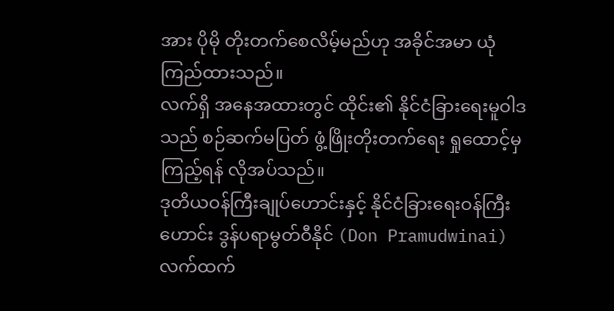အား ပိုမို တိုးတက်စေလိမ့်မည်ဟု အခိုင်အမာ ယုံကြည်ထားသည်။
လက်ရှိ အနေအထားတွင် ထိုင်း၏ နိုင်ငံခြားရေးမူဝါဒသည် စဉ်ဆက်မပြတ် ဖွံ့ဖြိုးတိုးတက်ရေး ရှုထောင့်မှ ကြည့်ရန် လိုအပ်သည်။
ဒုတိယဝန်ကြီးချုပ်ဟောင်းနှင့် နိုင်ငံခြားရေးဝန်ကြီးဟောင်း ဒွန်ပရာမွတ်ဝီနိုင် (Don Pramudwinai) လက်ထက်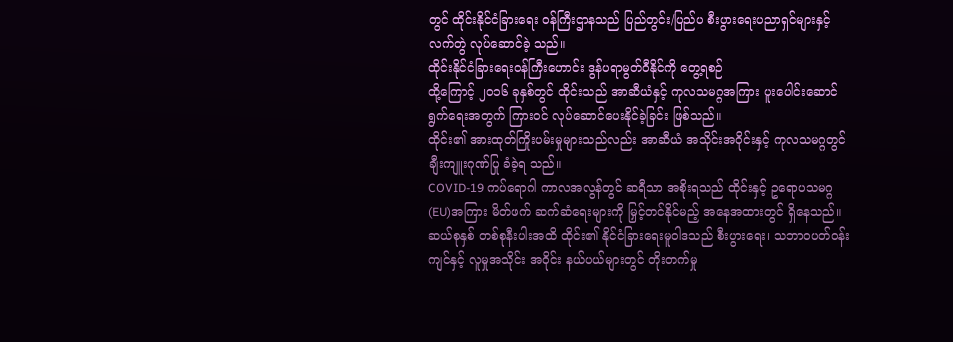တွင် ထိုင်းနိုင်ငံခြားရေး ဝန်ကြီးဌာနသည် ပြည်တွင်း/ပြည်ပ စီးပွားရေးပညာရှင်များနှင့် လက်တွဲ လုပ်ဆောင်ခဲ့ သည်။
ထိုင်းနိုင်ငံခြားရေးဝန်ကြီးဟောင်း ဒွန်ပရာမွတ်ဝီနိုင်ကို တွေ့ရစဉ်
ထို့ကြောင့် ၂၀၁၆ ခုနှစ်တွင် ထိုင်းသည် အာဆီယံနှင့် ကုလသမဂ္ဂအကြား ပူးပေါင်းဆောင်ရွက်ရေးအတွက် ကြားဝင် လုပ်ဆောင်ပေးနိုင်ခဲ့ခြင်း ဖြစ်သည်။
ထိုင်း၏ အားထုတ်ကြိုးပမ်းမှုများသည်လည်း အာဆီယံ အသိုင်းအဝိုင်းနှင့် ကုလသမဂ္ဂတွင် ချီးကျူးဂုဏ်ပြု ခံခဲ့ရ သည်။
COVID-19 ကပ်ရောဂါ ကာလအလွန်တွင် ဆရီသာ အစိုးရသည် ထိုင်းနှင့် ဥရောပသမဂ္ဂ (EU)အကြား မိတ်ဖက် ဆက်ဆံရေးများကို မြှင့်တင်နိုင်မည့် အနေအထားတွင် ရှိနေသည်။
ဆယ်စုနှစ် တစ်စုနီးပါးအထိ ထိုင်း၏ နိုင်ငံခြားရေးမူဝါဒသည် စီးပွားရေး၊ သဘာဝပတ်ဝန်းကျင်နှင့် လူမှုအသိုင်း အဝိုင်း နယ်ပယ်များတွင် တိုးတက်မှု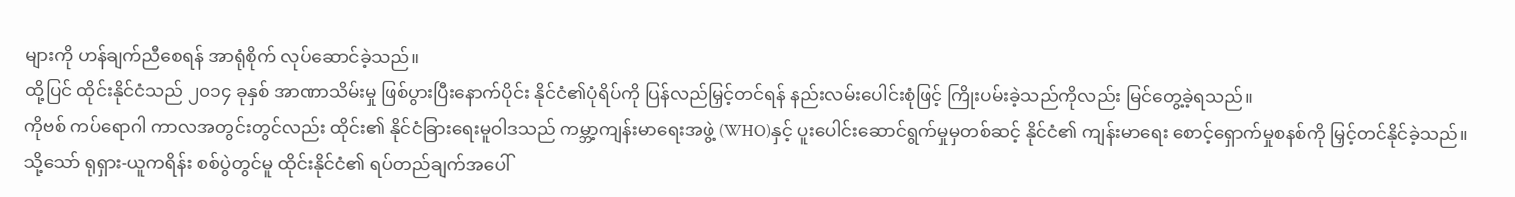များကို ဟန်ချက်ညီစေရန် အာရုံစိုက် လုပ်ဆောင်ခဲ့သည်။
ထို့ပြင် ထိုင်းနိုင်ငံသည် ၂၀၁၄ ခုနှစ် အာဏာသိမ်းမှု ဖြစ်ပွားပြီးနောက်ပိုင်း နိုင်ငံ၏ပုံရိပ်ကို ပြန်လည်မြှင့်တင်ရန် နည်းလမ်းပေါင်းစုံဖြင့် ကြိုးပမ်းခဲ့သည်ကိုလည်း မြင်တွေ့ခဲ့ရသည်။
ကိုဗစ် ကပ်ရောဂါ ကာလအတွင်းတွင်လည်း ထိုင်း၏ နိုင်ငံခြားရေးမူဝါဒသည် ကမ္ဘာ့ကျန်းမာရေးအဖွဲ့ (WHO)နှင့် ပူးပေါင်းဆောင်ရွက်မှုမှတစ်ဆင့် နိုင်ငံ၏ ကျန်းမာရေး စောင့်ရှောက်မှုစနစ်ကို မြှင့်တင်နိုင်ခဲ့သည်။
သို့သော် ရုရှား-ယူကရိန်း စစ်ပွဲတွင်မူ ထိုင်းနိုင်ငံ၏ ရပ်တည်ချက်အပေါ်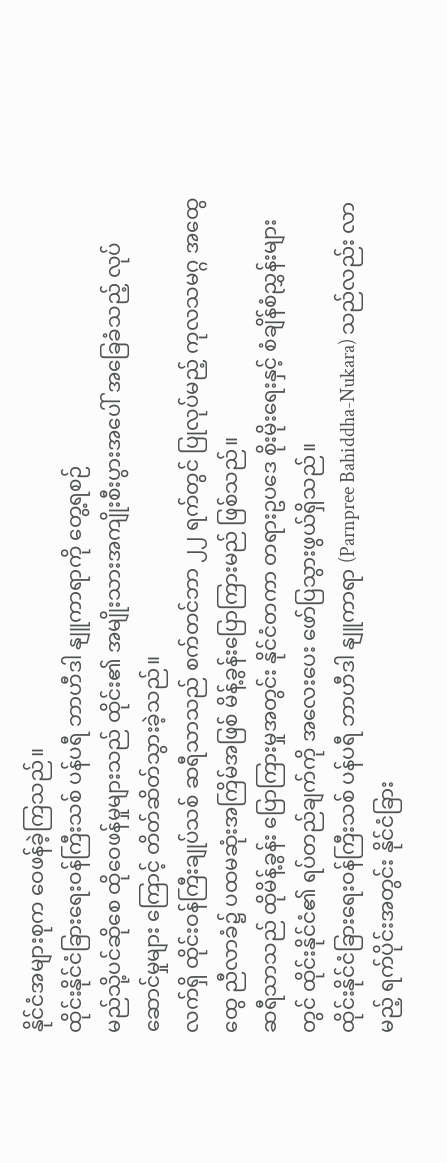နိုင်ငံအများစုက ဝေဖန်ခဲ့ကြသည်။
ထိုင်းနိုင်ငံခြားရေးဝန်ကြီးသစ် ပန်ပရီ ဘာဟီဒါ နျူကာရာကို တွေ့ရစဉ်
မည်သို့ပင်ဆိုစေ ထိုဝေဖန်မှုများသည် ထိုင်း၏ အမျိုးသားအကျိုးစီးပွားအပေါ် အခြေခံသည့် လုပ်ဆောင်မှုများ ကြောင့် တိတ်ဆိတ်သွားခဲ့သည်။
လက်ရှိ ထိုင်းဝန်ကြီးချုပ်သစ် ဆရီသာသည် စက်တင်ဘာ ၂၂ ရက်တွင် ပြုလုပ်မည့် ကုလသမဂ္ဂ အထွေထွေ ညီလာခံ၌ ပထမဆုံးအကြိမ်အဖြစ် မိန့်ခွန်းပြောကြားမည် ဖြစ်သည်။
ဆရီသာသည် ထိုမိန့်ခွန်း ပြောကြားမှုအတွင်း နိုင်ငံတကာ တရားဥပဒေ စိုးမိုးရေးနှင့် စံချိန်စံညွှန်းများတွင် ထိုင်းနိုင်ငံ၏ ရပ်တည်ချက်ကို အလေးပေး ဖော်ပြသွားဖွယ်ရှိသည်။
ထိုင်းနိုင်ငံခြားရေးဝန်ကြီးသစ် ပန်ပရီ ဘာဟီဒါ နျူကာရာ (Parnpree Bahiddha-Nukara) သည်လည်း လာမည့် ရက်ပိုင်းအတွင်း နိုင်ငံခြား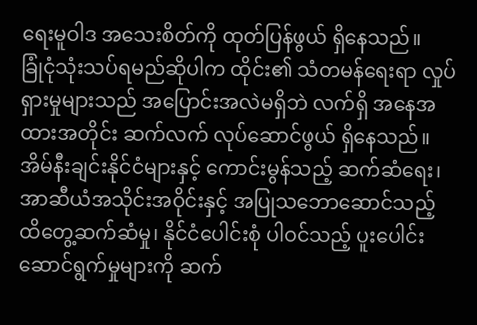ရေးမူဝါဒ အသေးစိတ်ကို ထုတ်ပြန်ဖွယ် ရှိနေသည်။
ခြုံငုံသုံးသပ်ရမည်ဆိုပါက ထိုင်း၏ သံတမန်ရေးရာ လှုပ်ရှားမှုများသည် အပြောင်းအလဲမရှိဘဲ လက်ရှိ အနေအထားအတိုင်း ဆက်လက် လုပ်ဆောင်ဖွယ် ရှိနေသည်။
အိမ်နီးချင်းနိုင်ငံများနှင့် ကောင်းမွန်သည့် ဆက်ဆံရေး၊ အာဆီယံအသိုင်းအဝိုင်းနှင့် အပြုသဘောဆောင်သည့် ထိတွေ့ဆက်ဆံမှု၊ နိုင်ငံပေါင်းစုံ ပါဝင်သည့် ပူးပေါင်းဆောင်ရွက်မှုများကို ဆက်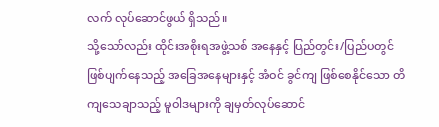လက် လုပ်ဆောင်ဖွယ် ရှိသည်။
သို့သော်လည်း ထိုင်းအစိုးရအဖွဲ့သစ် အနေနှင့် ပြည်တွင်း/ပြည်ပတွင် ဖြစ်ပျက်နေသည့် အခြေအနေများနှင့် အံဝင် ခွင်ကျ ဖြစ်စေနိုင်သော တိကျသေချာသည့် မူဝါဒများကို ချမှတ်လုပ်ဆောင်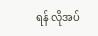ရန် လိုအပ်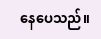နေပေသည်။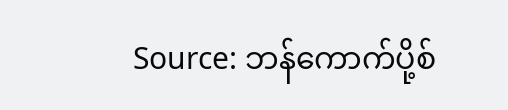Source: ဘန်ကောက်ပို့စ်